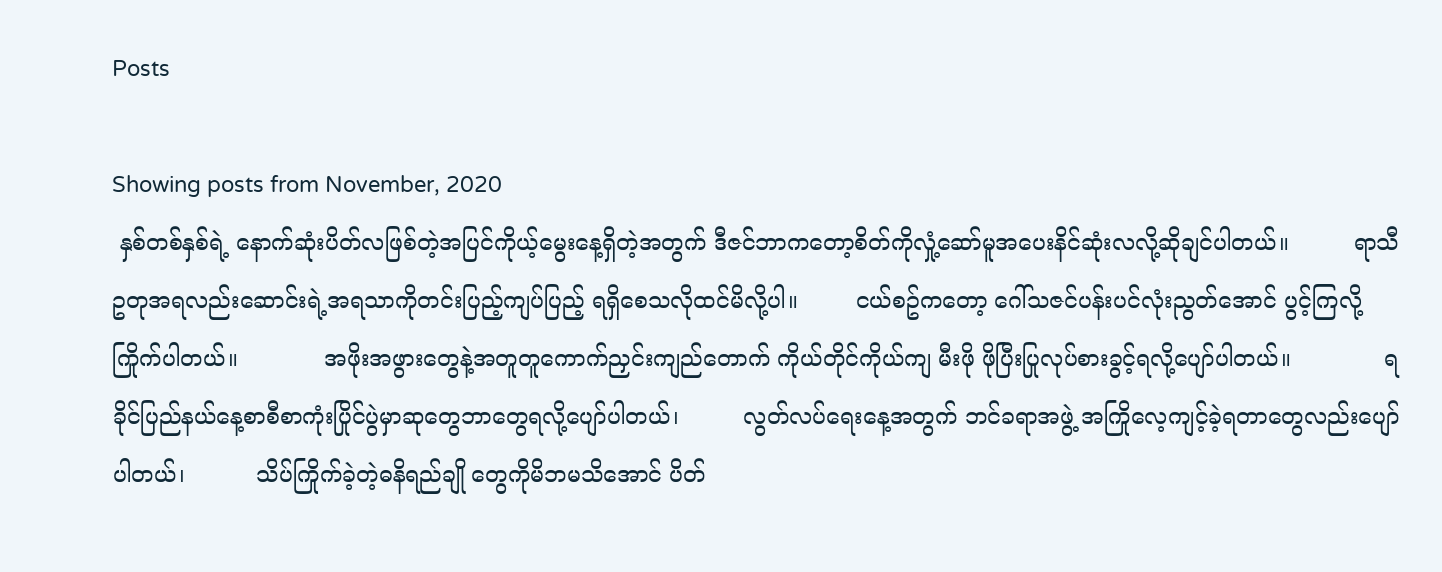Posts

Showing posts from November, 2020
 နှစ်တစ်နှစ်ရဲ့ နောက်ဆုံးပိတ်လဖြစ်တဲ့အပြင်ကိုယ့်မွေးနေ့ရှိတဲ့အတွက် ဒီဇင်ဘာကတော့စိတ်ကိုလှုံ့ဆော်မူအပေးနိင်ဆုံးလလို့ဆိုချင်ပါတယ်။         ရာသီဥတုအရလည်းဆောင်းရဲ့အရသာကိုတင်းပြည့်ကျပ်ပြည့် ရရှိစေသလိုထင်မိလို့ပါ။        ငယ်စဥ်ကတော့ ဂေါ်သဇင်ပန်းပင်လုံးညွတ်အောင် ပွင့်ကြလို့ကြိုက်ပါတယ်။            အဖိုးအဖွားတွေနဲ့အတူတူကောက်ညှင်းကျည်တောက် ကိုယ်တိုင်ကိုယ်ကျ မီးဖို ဖိုပြီးပြုလုပ်စားခွင့်ရလို့ပျော်ပါတယ်။             ရခိုင်ပြည်နယ်နေ့စာစီစာကုံးပြိုင်ပွဲမှာဆုတွေဘာတွေရလို့ပျော်ပါတယ်၊         လွတ်လပ်ရေးနေ့အတွက် ဘင်ခရာအဖွဲ့ အကြိုလေ့ကျင့်ခဲ့ရတာတွေလည်းပျော်ပါတယ်၊          သိပ်ကြိုက်ခဲ့တဲ့ဓနိရည်ချို တွေကိုမိဘမသိအောင် ပိတ်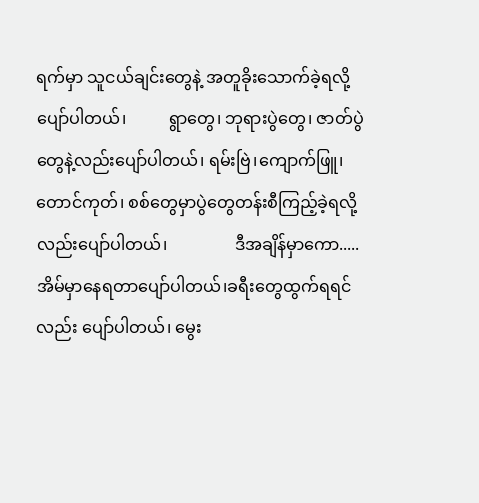ရက်မှာ သူငယ်ချင်းတွေနဲ့ အတူခိုးသောက်ခဲ့ရလို့ပျော်ပါတယ်၊          ရွာတွေ၊ ဘုရားပွဲတွေ၊ ဇာတ်ပွဲတွေနဲ့လည်းပျော်ပါတယ်၊ ရမ်းဗြဲ၊ကျောက်ဖြူ၊တောင်ကုတ်၊ စစ်တွေမှာပွဲတွေတန်းစီကြည့်ခဲ့ရလို့လည်းပျော်ပါတယ်၊                ဒီအချိန်မှာကော.....အိမ်မှာနေရတာပျော်ပါတယ်၊ခရီးတွေထွက်ရရင်လည်း ပျော်ပါတယ်၊ မွေး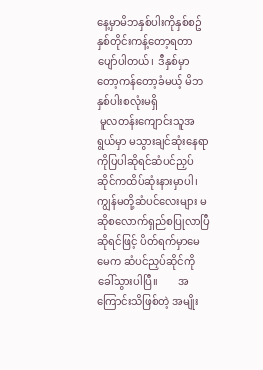နေ့မှာမိဘနှစ်ပါးကိုနှစ်စဥ်နှစ်တိုင်းကန့်တော့ရတာပျော်ပါတယ်၊  ဒီနှစ်မှာတော့ကန်တော့ခံမယ့် မိဘနှစ်ပါးစလုံးမရှိ
 မူလတန်းကျောင်းသူအရွယ်မှာ မသွားချင်ဆုံးနေရာကိုပြပါဆိုရင်ဆံပင်ညှပ်ဆိုင်ကထိပ်ဆုံးနားမှာပါ၊  ကျွန်မတို့ဆံပင်လေးများ မဆိုစလောက်ရှည်စပြုလာပြီဆိုရင်ဖြင့် ပိတ်ရက်မှာမေမေက ဆံပင်ညှပ်ဆိုင်ကိုခေါ်သွားပါပြီ။        အကြောင်းသိဖြစ်တဲ့ အမျိုး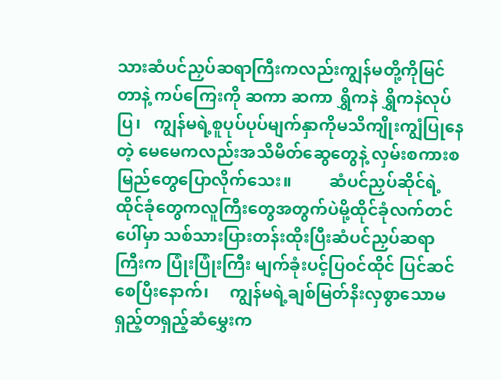သားဆံပင်ညှပ်ဆရာကြီးကလည်းကျွန်မတို့ကိုမြင်တာနဲ့ ကပ်ကြေးကို ဆကာ ဆကာ ရွှိကနဲ ရွှိကနဲလုပ်ပြ၊   ကျွန်မရဲ့စူပုပ်ပုပ်မျက်နှာကိုမသိကျိုးကျွံပြုနေတဲ့ မေမေကလည်းအသိမိတ်ဆွေတွေနဲ့ လှမ်းစကားစမြည်တွေပြောလိုက်သေး။         ဆံပင်ညှပ်ဆိုင်ရဲ့ထိုင်ခုံတွေကလူကြီးတွေအတွက်ပဲမို့ထိုင်ခုံလက်တင်ပေါ်မှာ သစ်သားပြားတန်းထိုးပြီးဆံပင်ညှပ်ဆရာကြီးက ပြုံးပြုံးကြီး မျက်ခုံးပင့်ပြဝင်ထိုင် ပြင်ဆင်စေပြီးနောက်၊     ကျွန်မရဲ့ချစ်မြတ်နိးလှစွာသောမရှည့်တရှည့်ဆံမွှေးက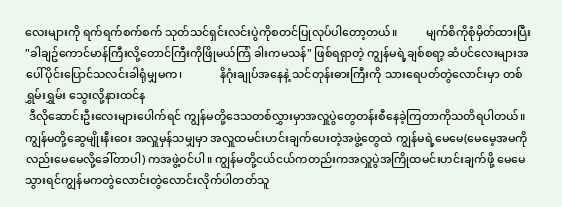လေးများကို ရက်ရက်စက်စက် သုတ်သင်ရှင်းလင်းပွဲကိုစတင်ပြုလုပ်ပါတော့တယ်။          မျက်စိကိုစုံမှိတ်ထားပြီး "ခါချဥ်ကောင်မာန်ကြီးလို့တောင်ကြီးကိုဖြိုမယ်ကြံ ခါးကမသန်" ဖြစ်ရရှာတဲ့ ကျွန်မရဲ့ချစ်စရာ့ ဆံပင်လေးများအပေါ်ပိုင်းပြောင်သလင်းခါရုံမျှမက၊             နိဂုံးချုပ်အနေနဲ့ သင်တုန်းဓားကြီးကို သားရေပတ်တွဲလောင်းမှာ တစ်ရွှမ်းရွှမ်း သွေးလို့နားထင်န
 ဒီလိုဆောင်းဦးလေးများပေါက်ရင် ကျွန်မတို့ဒေသတစ်လွှားမှာအလှူပွဲတွေတန်းစီနေခဲ့ကြတာကိုသတိရပါတယ်။  ကျွန်မတို့ဆွေမျိုးနီးဝေး အလှူမှန်သမျှမှာ အလှူထမင်းဟင်းချက်ပေးတဲ့အဖွဲ့တွေထဲ ကျွန်မရဲ့မေမေ(မေမေ့အမကိုလည်းမေမေလို့ခေါ်တာပါ) ကအဖွဲ့ဝင်ပါ။ ကျွန်မတို့ငယ်ငယ်ကတည်းကအလှူပွဲအကြိုထမင်းဟင်းချက်ဖို့ မေမေသွားရင်ကျွန်မကတွဲလောင်းတွဲလောင်းလိုက်ပါတတ်သူ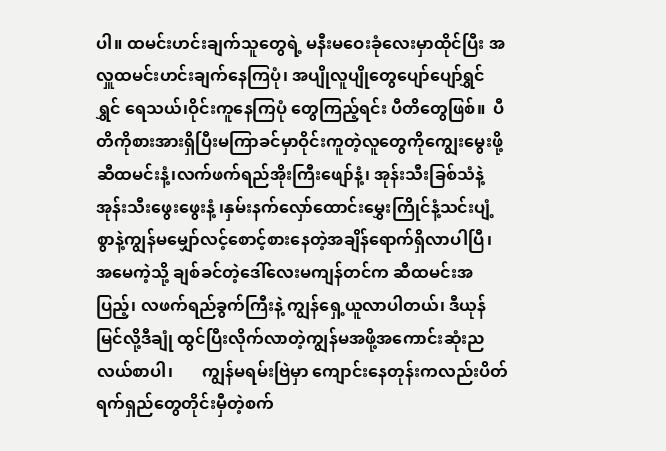ပါ။ ထမင်းဟင်းချက်သူတွေရဲ့ မနီးမဝေးခုံလေးမှာထိုင်ပြီး အလှူထမင်းဟင်းချက်နေကြပုံ၊ အပျိုလူပျိုတွေပျော်ပျော်ရွှင်ရွှင် ရေသယ်၊ဝိုင်းကူနေကြပုံ တွေကြည့်ရင်း ပီတိတွေဖြစ်။  ပီတိကိုစားအားရှိပြီးမကြာခင်မှာဝိုင်းကူတဲ့လူတွေကိုကျွေးမွေးဖို့ ဆီထမင်းနံ့၊လက်ဖက်ရည်အိုးကြီးဖျော်နံ့၊ အုန်းသီးခြစ်သံနဲ့ အုန်းသီးဖွေးဖွေးနံ့ ၊နှမ်းနက်လှော်ထောင်းမွှေးကြိုင်နံ့သင်းပျံ့စွာနဲ့ကျွန်မမျှော်လင့်စောင့်စားနေတဲ့အချိန်ရောက်ရှိလာပါပြီ၊ အမေကဲ့သို့ ချစ်ခင်တဲ့ဒေါ်လေးမကျန်တင်က ဆီထမင်းအပြည့်၊ လဖက်ရည်ခွက်ကြီးနဲ့ ကျွန်ရှေ့ယူလာပါတယ်၊ ဒီယုန်မြင်လို့ဒီချုံ ထွင်ပြီးလိုက်လာတဲ့ကျွန်မအဖို့အကောင်းဆုံးညလယ်စာပါ၊       ကျွန်မရမ်းဗြဲမှာ ကျောင်းနေတုန်းကလည်းပိတ်ရက်ရှည်တွေတိုင်းမှီတဲ့စက်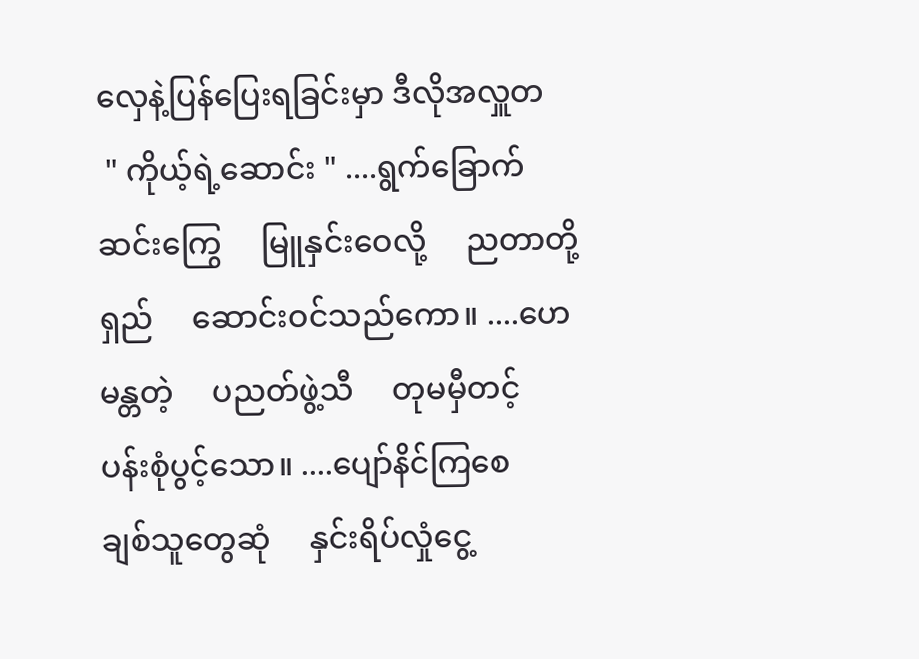လှေနဲ့ပြန်ပြေးရခြင်းမှာ ဒီလိုအလှူတ
 " ကိုယ့်ရဲ့ဆောင်း " ....ရွက်ခြောက်ဆင်းကြွေ     မြူနှင်းဝေလို့     ညတာတို့ရှည်     ဆောင်းဝင်သည်ကော။ ....ဟေမန္တတဲ့     ပညတ်ဖွဲ့သီ     တုမမှီတင့်     ပန်းစုံပွင့်သော။ ....ပျော်နိင်ကြစေ     ချစ်သူတွေဆုံ     နှင်းရိပ်လှုံငွေ့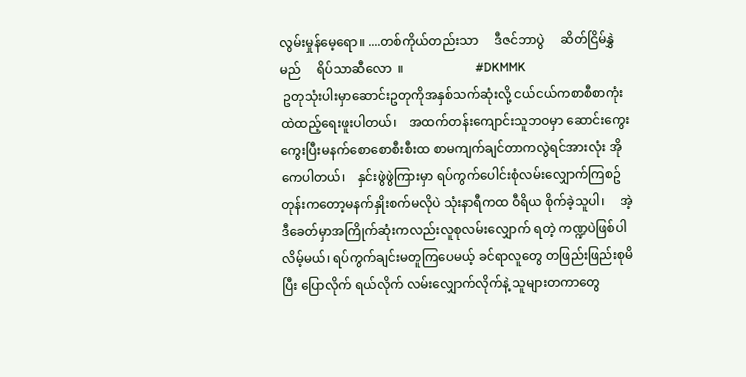လွမ်းမှုန်မေ့ရော။ ....တစ်ကိုယ်တည်းသာ     ဒီဇင်ဘာပွဲ     ဆိတ်ငြိမ်နွှဲမည်     ရိပ်သာဆီလော  ။                       #DKMMK
 ဥတုသုံးပါးမှာဆောင်းဥတုကိုအနှစ်သက်ဆုံးလို့ ငယ်ငယ်ကစာစီစာကုံးထဲထည့်ရေးဖူးပါတယ်၊    အထက်တန်းကျောင်းသူဘဝမှာ ဆောင်းကွေးကွေးပြီးမနက်စောစောစီးစီးထ စာမကျက်ချင်တာကလွဲရင်အားလုံး အိုကေပါတယ်၊    နှင်းဖွဲဖွဲကြားမှာ ရပ်ကွက်ပေါင်းစုံလမ်းလျှောက်ကြစဥ်တုန်းကတော့မနက်နှိုးစက်မလိုပဲ သုံးနာရီကထ ဝီရိယ စိုက်ခဲ့သူပါ၊     အဲ့ဒီခေတ်မှာအကြိုက်ဆုံးကလည်းလူစုလမ်းလျှောက် ရတဲ့ ကဏ္ဍပဲဖြစ်ပါလိမ့်မယ်၊ ရပ်ကွက်ချင်းမတူကြပေမယ့် ခင်ရာလူတွေ တဖြည်းဖြည်းစုမိပြီး ပြောလိုက် ရယ်လိုက် လမ်းလျှောက်လိုက်နဲ့ သူများတကာတွေ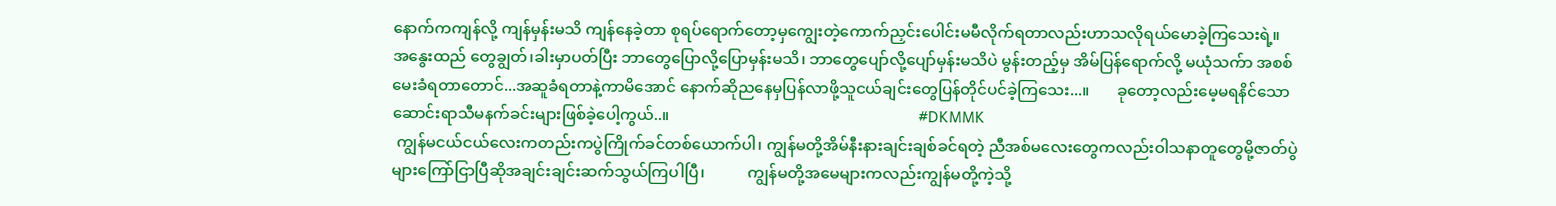နောက်ကကျန်လို့ ကျန်မှန်းမသိ ကျန်နေခဲ့တာ စုရပ်ရောက်တော့မှကျွေးတဲ့ကောက်ညှင်းပေါင်းမမီလိုက်ရတာလည်းဟာသလိုရယ်မောခဲ့ကြသေးရဲ့။      အနွေးထည် တွေချွတ်၊ခါးမှာပတ်ပြီး ဘာတွေပြောလို့ပြောမှန်းမသိ၊ ဘာတွေပျော်လို့ပျော်မှန်းမသိပဲ မွန်းတည့်မှ အိမ်ပြန်ရောက်လို့ မယုံသက်ာ အစစ်မေးခံရတာတောင်...အဆူခံရတာနဲ့ကာမိအောင် နောက်ဆိုညနေမှပြန်လာဖို့သူငယ်ချင်းတွေပြန်တိုင်ပင်ခဲ့ကြသေး...။       ခုတော့လည်းမေ့မရနိင်သောဆောင်းရာသီမနက်ခင်းများဖြစ်ခဲ့ပေါ့ကွယ်..။                                                                #DKMMK
 ကျွန်မငယ်ငယ်လေးကတည်းကပွဲကြိုက်ခင်တစ်ယောက်ပါ၊ ကျွန်မတို့အိမ်နီးနားချင်းချစ်ခင်ရတဲ့ ညီအစ်မလေးတွေကလည်းဝါသနာတူတွေမို့ဇာတ်ပွဲများကြော်ငြာပြီဆိုအချင်းချင်းဆက်သွယ်ကြပါပြီ၊           ကျွန်မတို့အမေများကလည်းကျွန်မတို့ကဲ့သို့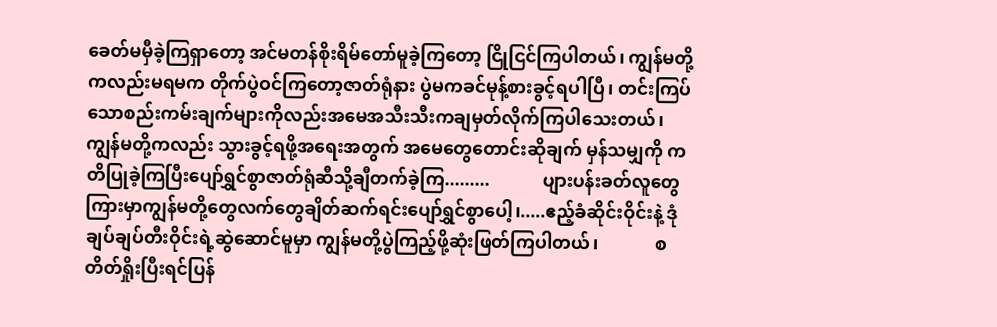ခေတ်မမှီခဲ့ကြရှာတော့ အင်မတန်စိုးရိမ်တော်မူခဲ့ကြတော့ ငြိုငြင်ကြပါတယ်၊ ကျွန်မတို့ကလည်းမရမက တိုက်ပွဲဝင်ကြတော့ဇာတ်ရုံနား ပွဲမကခင်မုန့်စားခွင့်ရပါပြီ၊ တင်းကြပ်သောစည်းကမ်းချက်များကိုလည်းအမေအသီးသီးကချမှတ်လိုက်ကြပါသေးတယ်၊           ကျွန်မတို့ကလည်း သွားခွင့်ရဖို့အရေးအတွက် အမေတွေတောင်းဆိုချက် မှန်သမျှကို ကတိပြုခဲ့ကြပြီးပျော်ရွှင်စွာဇာတ်ရုံဆီသို့ချီတက်ခဲ့ကြ.........            ပျားပန်းခတ်လူတွေကြားမှာကျွန်မတို့တွေလက်တွေချိတ်ဆက်ရင်းပျော်ရွှင်စွာပေါ့၊.....ဧည့်ခံဆိုင်းဝိုင်းနဲ့ ဒုံချပ်ချပ်တီးဝိုင်းရဲ့ဆွဲဆောင်မူမှာ ကျွန်မတို့ပွဲကြည့်ဖို့ဆုံးဖြတ်ကြပါတယ်၊             စတိတ်ရှိုးပြီးရင်ပြန်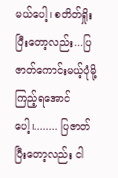မယ်ပေါ့၊ စတိတ်ရှိုးပြီးတော့လည်း...ပြဇာတ်ကောင်းမယ့်ပုံမို့ကြည့်ရအောင်ပေါ့၊........ ပြဇာတ်ပြီးတော့လည်း ငါ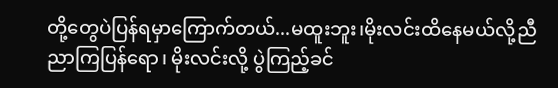တို့တွေပဲပြန်ရမှာကြောက်တယ်...မထူးဘူး၊မိုးလင်းထိနေမယ်လို့ညီညာကြပြန်ရော၊ မိုးလင်းလို့ ပွဲကြည့်ခင်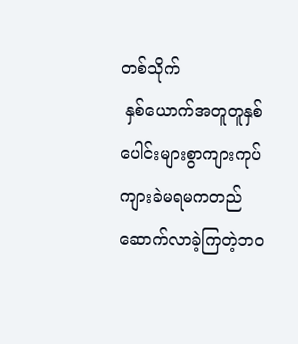တစ်သိုက်
 နှစ်ယောက်အတူတူနှစ်ပေါင်းများစွာကျားကုပ်ကျားခဲမရမကတည်ဆောက်လာခဲ့ကြတဲ့ဘဝ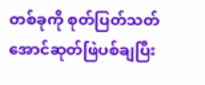တစ်ခုကို စုတ်ပြတ်သတ်အောင်ဆုတ်ဖြဲပစ်ချပြီး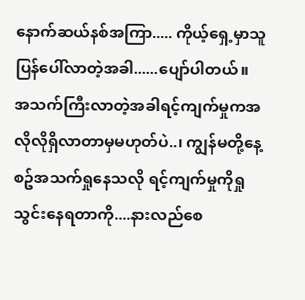နောက်ဆယ်နစ်အကြာ..... ကိုယ့်ရှေ့မှာသူပြန်ပေါ်လာတဲ့အခါ......ပျော်ပါတယ်။     အသက်ကြီးလာတဲ့အခါရင့်ကျက်မှုကအလိုလိုရှိလာတာမှမဟုတ်ပဲ..၊ ကျွန်မတို့နေ့စဥ်အသက်ရှုနေသလို ရင့်ကျက်မှုကိုရှုသွင်းနေရတာကို....နားလည်စေ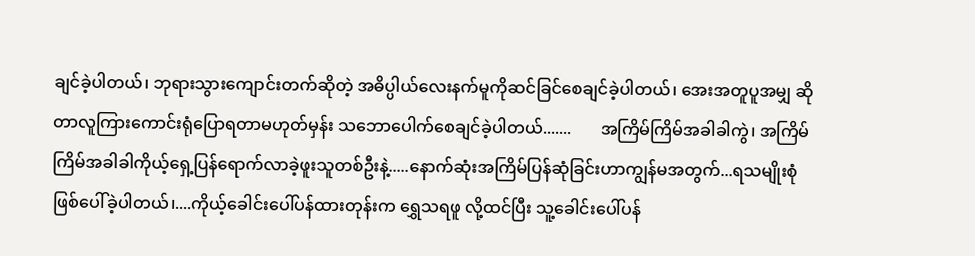ချင်ခဲ့ပါတယ်၊ ဘုရားသွားကျောင်းတက်ဆိုတဲ့ အဓိပ္ပါယ်လေးနက်မူကိုဆင်ခြင်စေချင်ခဲ့ပါတယ်၊ အေးအတူပူအမျှ ဆိုတာလူကြားကောင်းရုံပြောရတာမဟုတ်မှန်း သဘောပေါက်စေချင်ခဲ့ပါတယ်.......       အကြိမ်ကြိမ်အခါခါကွဲ၊ အကြိမ်ကြိမ်အခါခါကိုယ့်ရှေ့ပြန်ရောက်လာခဲ့ဖူးသူတစ်ဦးနဲ့.....နောက်ဆုံးအကြိမ်ပြန်ဆုံခြင်းဟာကျွန်မအတွက်...ရသမျိုးစုံဖြစ်ပေါ်ခဲ့ပါတယ်၊....ကိုယ့်ခေါင်းပေါ်ပန်ထားတုန်းက ရွှေသရဖူ လို့ထင်ပြီး သူ့ခေါင်းပေါ်ပန်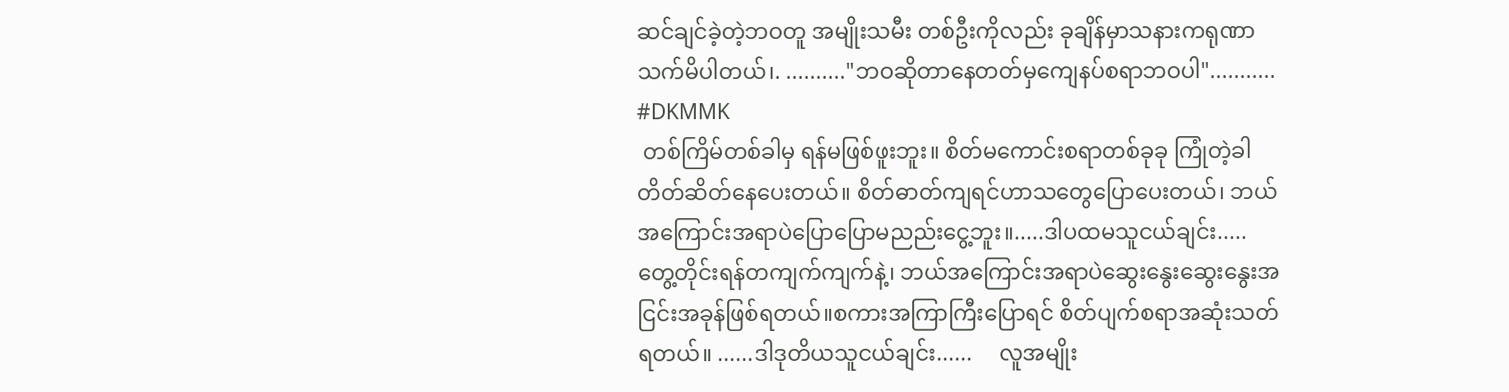ဆင်ချင်ခဲ့တဲ့ဘဝတူ အမျိုးသမီး တစ်ဦးကိုလည်း ခုချိန်မှာသနားကရုဏာသက်မိပါတယ်၊. .........."ဘဝဆိုတာနေတတ်မှကျေနပ်စရာဘဝပါ"...........                                                           #DKMMK
 တစ်ကြိမ်တစ်ခါမှ ရန်မဖြစ်ဖူးဘူး။ စိတ်မကောင်းစရာတစ်ခုခု ကြုံတဲ့ခါတိတ်ဆိတ်နေပေးတယ်။ စိတ်ဓာတ်ကျရင်ဟာသတွေပြောပေးတယ်၊ ဘယ်အကြောင်းအရာပဲပြောပြောမညည်းငွေ့ဘူး။.....ဒါပထမသူငယ်ချင်း.....     တွေ့တိုင်းရန်တကျက်ကျက်နဲ့၊ ဘယ်အကြောင်းအရာပဲဆွေးနွေးဆွေးနွေးအငြင်းအခုန်ဖြစ်ရတယ်။စကားအကြာကြီးပြောရင် စိတ်ပျက်စရာအဆုံးသတ်ရတယ်။ ......ဒါဒုတိယသူငယ်ချင်း......     လူအမျိုး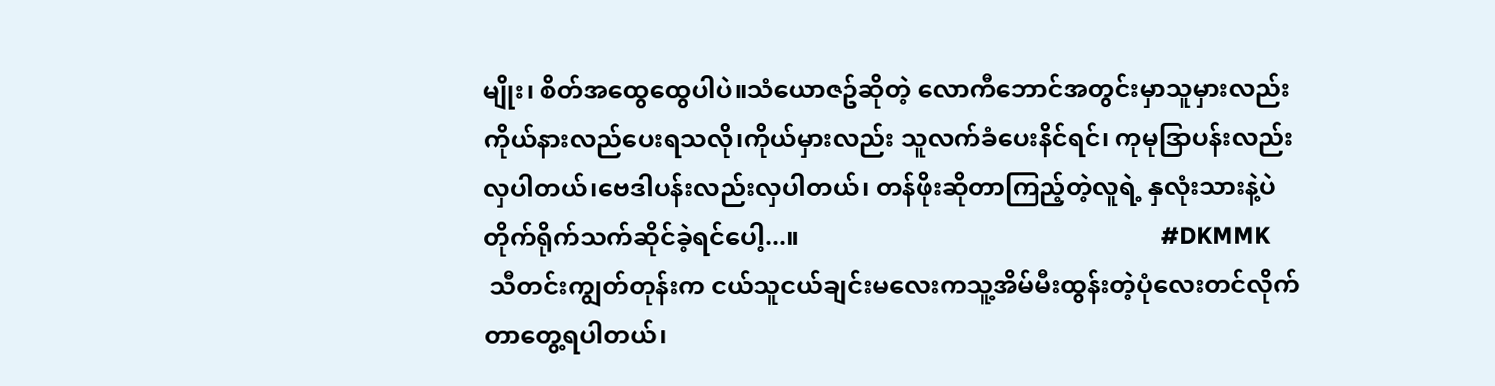မျိုး၊ စိတ်အထွေထွေပါပဲ။သံယောဇဥ်ဆိုတဲ့ လောကီဘောင်အတွင်းမှာသူမှားလည်း ကိုယ်နားလည်ပေးရသလို၊ကိုယ်မှားလည်း သူလက်ခံပေးနိင်ရင်၊ ကုမုဒြာပန်းလည်းလှပါတယ်၊ဗေဒါပန်းလည်းလှပါတယ်၊ တန်ဖိုးဆိုတာကြည့်တဲ့လူရဲ့ နှလုံးသားနဲ့ပဲတိုက်ရိုက်သက်ဆိုင်ခဲ့ရင်ပေါ့...။                                                          #DKMMK
 သီတင်းကျွတ်တုန်းက ငယ်သူငယ်ချင်းမလေးကသူ့အိမ်မီးထွန်းတဲ့ပုံလေးတင်လိုက်တာတွေ့ရပါတယ်၊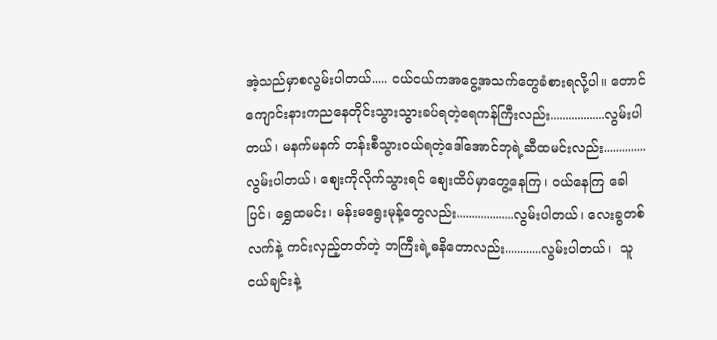အဲ့သည်မှာစလွမ်းပါတယ်..... ငယ်ငယ်ကအငွေ့အသက်တွေခံစားရလို့ပါ။ တောင်ကျောင်းနားကညနေတိုင်းသွားသွားခပ်ရတဲ့ရေကန်ကြီးလည်း..................လွမ်းပါတယ်၊ မနက်မနက် တန်းစီသွားဝယ်ရတဲ့ဒေါ်အောင်ဘုရဲ့ဆီထမင်းလည်း..............လွမ်းပါတယ်၊ စျေးကိုလိုက်သွားရင် စျေးထိပ်မှာတွေ့နေကြ၊ ဝယ်နေကြ ခေါပြင်၊ ရွှေထမင်း၊ မန်းမရွေးမုန့်တွေလည်း...................လွမ်းပါတယ်၊ လေးခွတစ်လက်နဲ့ ကင်းလှည့်တတ်တဲ့ ဘကြီးရဲ့ဓနိတောလည်း............လွမ်းပါတယ်၊  သူငယ်ချင်းနဲ့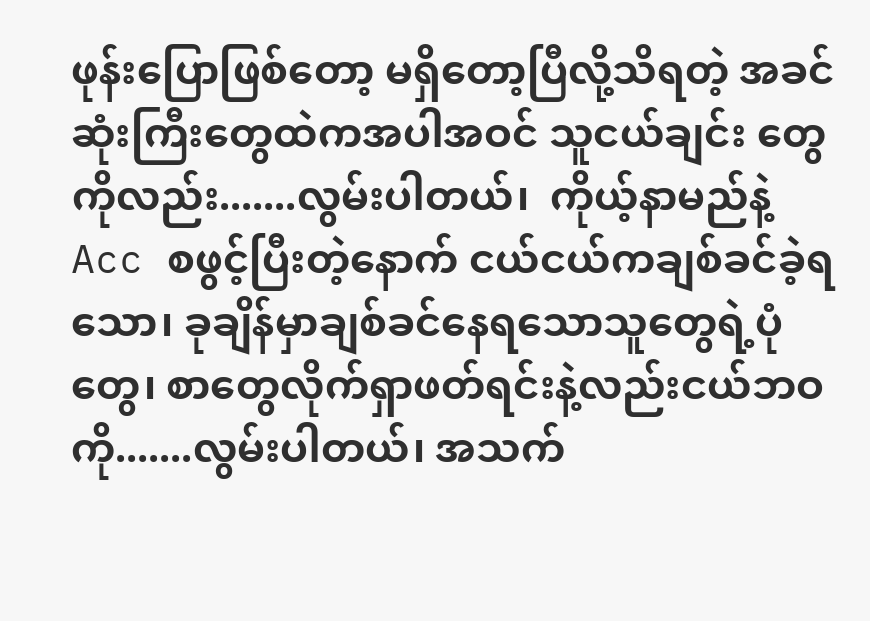ဖုန်းပြောဖြစ်တော့ မရှိတော့ပြီလို့သိရတဲ့ အခင်ဆုံးကြီးတွေထဲကအပါအဝင် သူငယ်ချင်း တွေကိုလည်း.......လွမ်းပါတယ်၊  ကိုယ့်နာမည်နဲ့ Acc စဖွင့်ပြီးတဲ့နောက် ငယ်ငယ်ကချစ်ခင်ခဲ့ရသော၊ ခုချိန်မှာချစ်ခင်နေရသောသူတွေရဲ့ပုံတွေ၊ စာတွေလိုက်ရှာဖတ်ရင်းနဲ့လည်းငယ်ဘဝကို.......လွမ်းပါတယ်၊ အသက်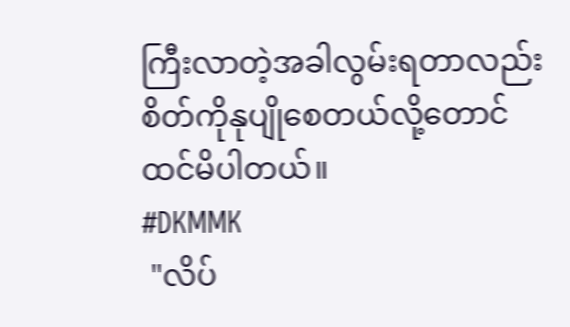ကြီးလာတဲ့အခါလွမ်းရတာလည်းစိတ်ကိုနုပျိုစေတယ်လို့တောင်ထင်မိပါတယ်။                                                            #DKMMK
 "လိပ်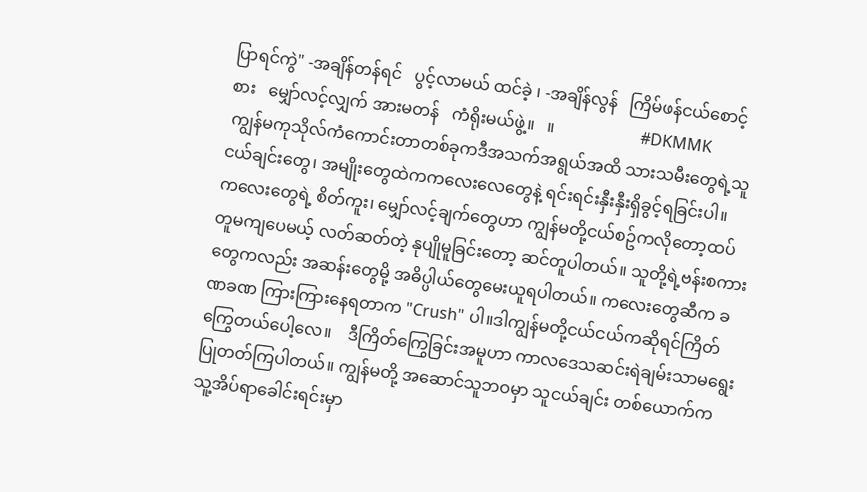ပြာရင်ကွဲ" -အချိန်တန်ရင်   ပွင့်လာမယ် ထင်ခဲ့ ၊ -အချိန်လွန်   ကြိမ်ဖန်ငယ်စောင့်စား   မျှော်လင့်လျှက် အားမတန်   ကံရိုးမယ်ဖွဲ့။   ။                     #DKMMK
 ကျွန်မကုသိုလ်ကံကောင်းတာတစ်ခုကဒီအသက်အရွယ်အထိ သားသမီးတွေရဲ့သူငယ်ချင်းတွေ၊ အမျိုးတွေထဲကကလေးလေတွေနဲ့ ရင်းရင်းနှီးနှီးရှိခွင့်ရခြင်းပါ။   ကလေးတွေရဲ့ စိတ်ကူး၊ မျှော်လင့်ချက်တွေဟာ ကျွန်မတို့ငယ်စဥ်ကလိုတော့ထပ်တူမကျပေမယ့် လတ်ဆတ်တဲ့ နုပျိုမူခြင်းတော့ ဆင်တူပါတယ်။ သူတို့ရဲ့ဗန်းစကားတွေကလည်း အဆန်းတွေမို့ အဓိပ္ပါယ်တွေမေးယူရပါတယ်။ ကလေးတွေဆီက ခဏခဏ ကြားကြားနေရတာက "Crush" ပါ။ဒါကျွန်မတို့ငယ်ငယ်ကဆိုရင်ကြိတ်ကြွေတယ်ပေါ့လေ။    ဒီကြိတ်ကြွေခြင်းအမူဟာ ကာလဒေသဆင်းရဲချမ်းသာမရွေးပြုတတ်ကြပါတယ်။ ကျွန်မတို့ အဆောင်သူဘဝမှာ သူငယ်ချင်း တစ်ယောက်က သူ့အိပ်ရာခေါင်းရင်းမှာ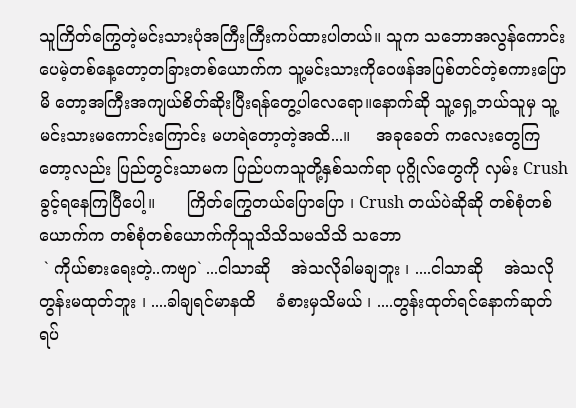သူကြိတ်ကြွေတဲ့မင်းသားပုံအကြီးကြီးကပ်ထားပါတယ်။ သူက သဘောအလွန်ကောင်းပေမဲ့တစ်နေ့တော့တခြားတစ်ယောက်က သူ့မင်းသားကိုဝေဖန်အပြစ်တင်တဲ့စကားပြောမိ တော့အကြီးအကျယ်စိတ်ဆိုးပြီးရန်တွေ့ပါလေရော။နောက်ဆို သူ့ရှေ့ဘယ်သူမှ သူ့မင်းသားမကောင်းကြောင်း မဟရဲတော့တဲ့အထိ...။     အခုခေတ် ကလေးတွေကြတော့လည်း ပြည်တွင်းသာမက ပြည်ပကသူတို့နှစ်သက်ရာ ပုဂ္ဂိုလ်တွေကို လှမ်း Crush ခွင့်ရနေကြပြီပေါ့။      ကြိတ်ကြွေတယ်ပြောပြော ၊ Crush တယ်ပဲဆိုဆို တစ်စုံတစ်ယောက်က တစ်စုံတစ်ယောက်ကိုသူသိသိသမသိသိ သဘော
 ` ကိုယ်စားရေးတဲ့..ကဗျာ` ...ငါသာဆို    အဲသလိုခါမချဘူး ၊ ....ငါသာဆို    အဲသလို  တွန်းမထုတ်ဘူး ၊ ....ခါချရင်မာနထိ    ခံစားမှသိမယ် ၊ ....တွန်းထုတ်ရင်နောက်ဆုတ်ရပ်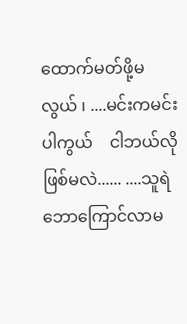ထောက်မတ်ဖို့မလွယ် ၊ ....မင်းကမင်းပါကွယ်    ငါဘယ်လိုဖြစ်မလဲ...... ....သူရဲဘောကြောင်လာမ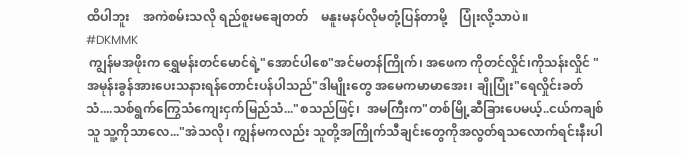ထိပါဘူး    အကဲစမ်းသလို ရည်စူးမချေတတ်    မနူးမနပ်လိုမတုံ့ပြန်တာမို့    ပြုံးလို့သာပဲ။                                #DKMMK
 ကျွန်မအဖိုးက ရွှေမန်းတင်မောင်ရဲ့"အောင်ပါစေ"အင်မတန်ကြိုက်၊ အဖေက ကိုတင်လှိုင်၊ကိုသန်းလှိုင် "အမုန်းခွန်အားပေးသနားရန်တောင်းပန်ပါသည်"ဒါမျိုးတွေ အမေကမာမာအေး၊ ချိုပြုံး"ရေလှိုင်းခတ်သံ....သစ်ရွက်ကြွေသံကျေးငှက်မြည်သံ..."စသည်ဖြင့်၊  အမကြီးက"တစ်မြို့ဆီခြားပေမယ့်..ငယ်ကချစ်သူ သူ့ကိုသာလေ..."အဲသလို၊ ကျွန်မကလည်း သူတို့အကြိုက်သီချင်းတွေကိုအလွတ်ရသလောက်ရင်းနီးပါ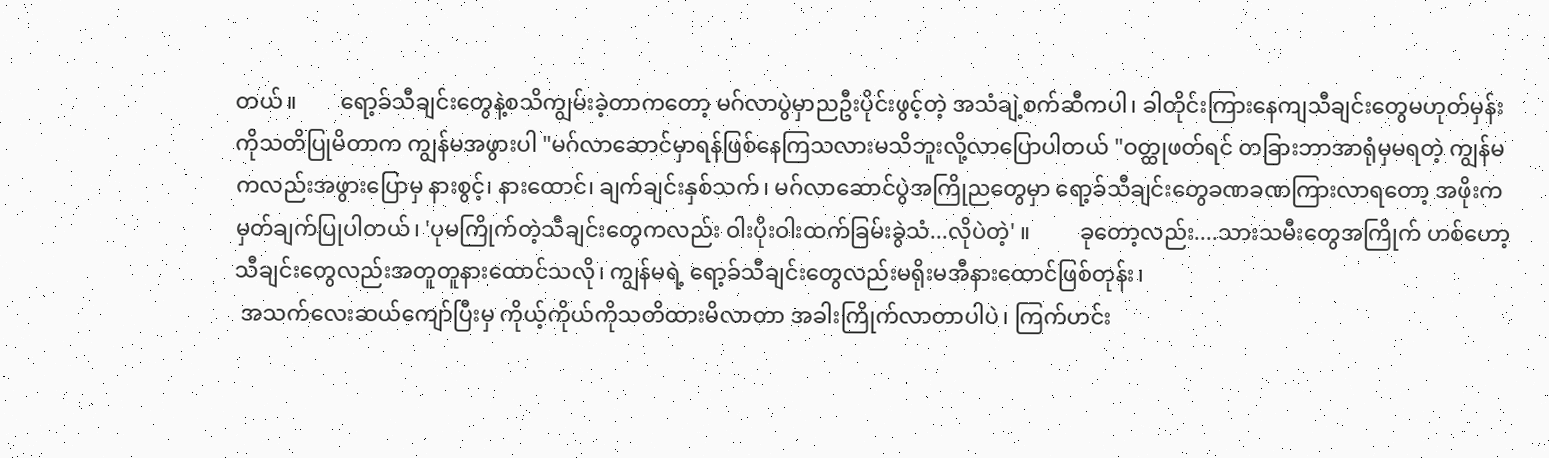တယ်။        ရော့ခ်သီချင်းတွေနဲ့စသိကျွမ်းခဲ့တာကတော့ မဂ်လာပွဲမှာညဦးပိုင်းဖွင့်တဲ့ အသံချဲ့စက်ဆီကပါ၊ ခါတိုင်းကြားနေကျသီချင်းတွေမဟုတ်မှန်း ကိုသတိပြုမိတာက ကျွန်မအဖွားပါ "မဂ်လာဆောင်မှာရန်ဖြစ်နေကြသလားမသိဘူးလို့လာပြောပါတယ် "ဝတ္ထုဖတ်ရင် တခြားဘာအာရုံမှမရတဲ့ ကျွန်မကလည်းအဖွားပြောမှ နားစွင့်၊ နားထောင်၊ ချက်ချင်းနှစ်သက်၊ မဂ်လာဆောင်ပွဲအကြိုညတွေမှာ ရော့ခ်သီချင်းတွေခဏခဏကြားလာရတော့ အဖိုးကမှတ်ချက်ပြုပါတယ်၊ 'ပုမကြိုက်တဲ့သီချင်းတွေကလည်း ဝါးပိုးဝါးထက်ခြမ်းခွဲသံ...လိုပဲတဲ့' ။         ခုတော့လည်း....သားသမီးတွေအကြိုက် ဟစ်ဟော့သီချင်းတွေလည်းအတူတူနားထောင်သလို၊ ကျွန်မရဲ့ ရော့ခ်သီချင်းတွေလည်းမရိုးမအီနားထောင်ဖြစ်တုန်း၊
 အသက်လေးဆယ်ကျော်ပြီးမှ ကိုယ့်ကိုယ်ကိုသတိထားမိလာတာ အခါးကြိုက်လာတာပါပဲ၊ ကြက်ဟင်း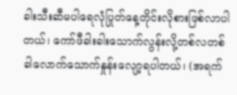ခါးသီးဆီမပါရေလုံပြုတ်နေ့တိုင်းလိုစားဖြစ်လာပါတယ်၊ ကော်ဖီခါးခါးသောက်လွန်းလို့တစ်လတစ်ခါလောက်သောက်နှုန်းလျော့ရပါတယ်၊ (အရက်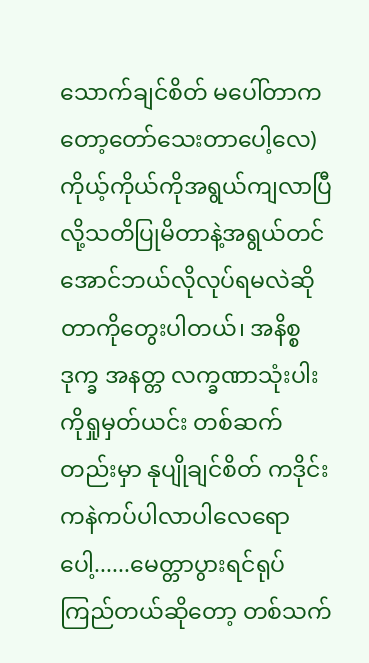သောက်ချင်စိတ် မပေါ်တာကတော့တော်သေးတာပေါ့လေ) ကိုယ့်ကိုယ်ကိုအရွယ်ကျလာပြီလို့သတိပြုမိတာနဲ့အရွယ်တင်အောင်ဘယ်လိုလုပ်ရမလဲဆိုတာကိုတွေးပါတယ်၊ အနိစ္စ ဒုက္ခ အနတ္တ လက္ခဏာသုံးပါးကိုရှုမှတ်ယင်း တစ်ဆက်တည်းမှာ နုပျိုချင်စိတ် ကဒိုင်းကနဲကပ်ပါလာပါလေရောပေါ့......မေတ္တာပွားရင်ရုပ်ကြည်တယ်ဆိုတော့ တစ်သက်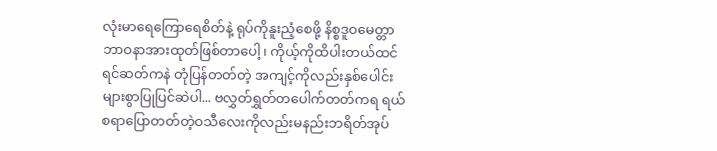လုံးမာရေကြောရေစိတ်နဲ့ ရုပ်ကိုနူးညံ့စေဖို့ နိစ္စဒူဝမေတ္တာဘာဝနာအားထုတ်ဖြစ်တာပေါ့၊ ကိုယ့်ကိုထိပါးတယ်ထင်ရင်ဆတ်ကနဲ တုံပြန်တတ်တဲ့ အကျင့်ကိုလည်းနှစ်ပေါင်းများစွာပြုပြင်ဆဲပါ... ဗလွှတ်ရွှတ်တပေါက်တတ်ကရ ရယ်စရာပြောတတ်တဲ့ဝသီလေးကိုလည်းမနည်းဘရိတ်အုပ်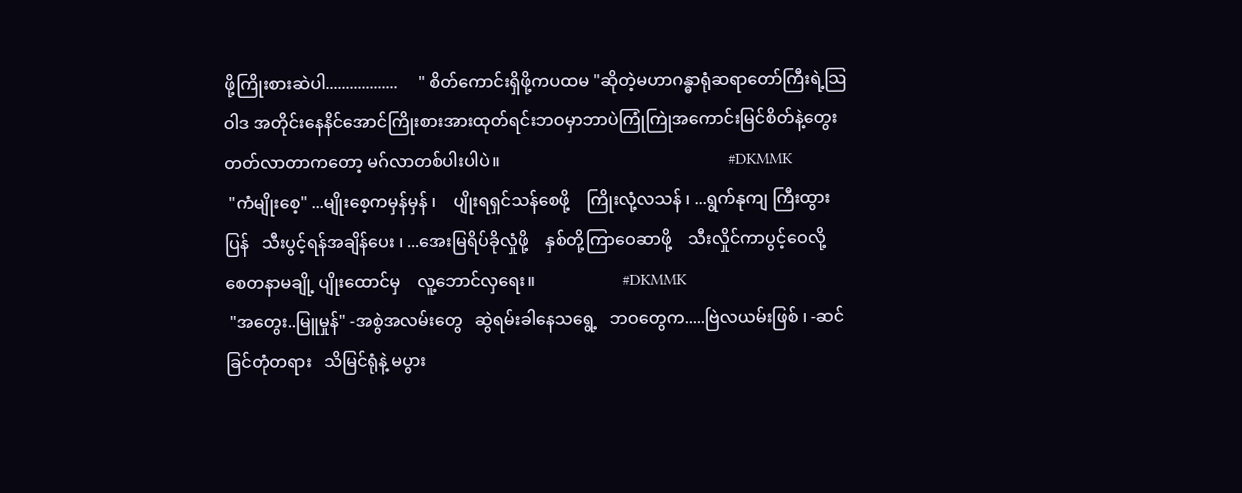ဖို့ကြိုးစားဆဲပါ..................     " စိတ်ကောင်းရှိဖို့ကပထမ "ဆိုတဲ့မဟာဂန္ဓာရုံဆရာတော်ကြီးရဲ့သြဝါဒ အတိုင်းနေနိင်အောင်ကြိုးစားအားထုတ်ရင်းဘဝမှာဘာပဲကြုံကြုဲအကောင်းမြင်စိတ်နဲ့တွေးတတ်လာတာကတော့ မဂ်လာတစ်ပါးပါပဲ။                                                       #DKMMK
 "ကံမျိုးစေ့" ...မျိုးစေ့ကမှန်မှန် ၊    ပျိုးရရှင်သန်စေဖို့    ကြိုးလုံ့လသန် ၊ ...ရွက်နုကျ ကြီးထွားပြန်   သီးပွင့်ရန်အချိန်ပေး ၊ ...အေးမြရိပ်ခိုလှုံဖို့    နှစ်တို့ကြာဝေဆာဖို့    သီးလှိုင်ကာပွင့်ဝေလို့    စေတနာမချို့ ပျိုးထောင်မှ    လူ့ဘောင်လှရေး။                     #DKMMK
 "အတွေး..မြူမှုန်" -အစွဲအလမ်းတွေ   ဆွဲရမ်းခါနေသရွေ့   ဘဝတွေက.....ဗြဲလယမ်းဖြစ် ၊ -ဆင်ခြင်တုံတရား   သိမြင်ရုံနဲ့ မပွား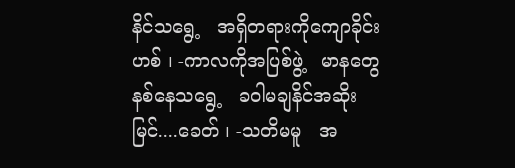နိင်သရွေ့   အရှိတရားကိုကျောခိုင်းဟစ် ၊ -ကာလကိုအပြစ်ဖွဲ့   မာနတွေနစ်နေသရွေ့   ခဝါမချနိင်အဆိုးမြင်....ခေတ် ၊ -သတိမမူ   အ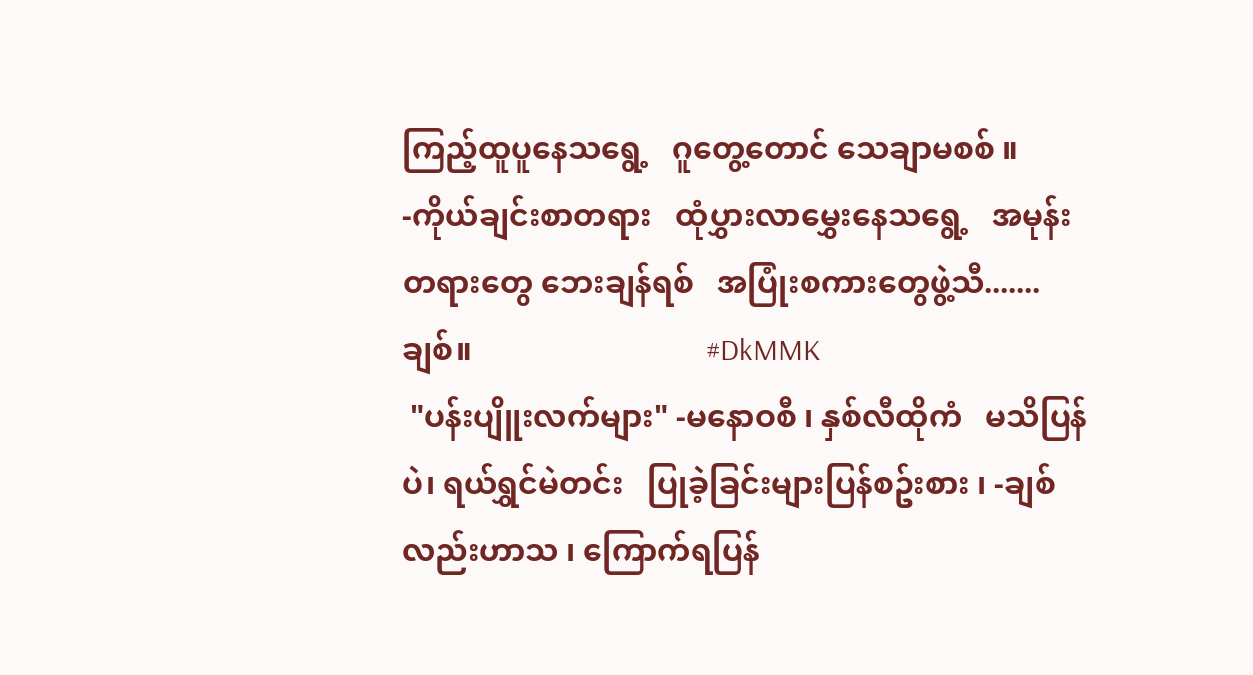ကြည့်ထူပူနေသရွေ့   ဂူတွေ့တောင် သေချာမစစ် ။ -ကိုယ်ချင်းစာတရား   ထုံပွှားလာမွှေးနေသရွေ့   အမုန်းတရားတွေ ဘေးချန်ရစ်   အပြုံးစကားတွေဖွဲ့သီ.......ချစ်။                              #DkMMK
 "ပန်းပျိူးလက်များ" -မနောဝစီ ၊ နှစ်လီထိုကံ   မသိပြန်ပဲ၊ ရယ်ရွှင်မဲတင်း   ပြုခဲ့ခြင်းများပြန်စဥ်းစား ၊ -ချစ်လည်းဟာသ ၊ ကြောက်ရပြန်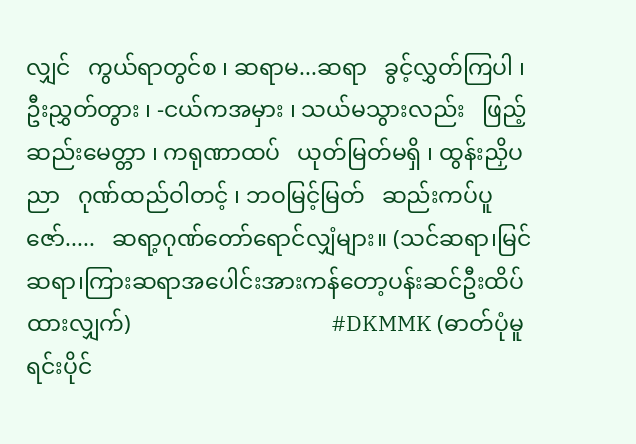လျှင်   ကွယ်ရာတွင်စ ၊ ဆရာမ...ဆရာ   ခွင့်လွှတ်ကြပါ ၊ ဦးညွှတ်တွား ၊ -ငယ်ကအမှား ၊ သယ်မသွားလည်း   ဖြည့်ဆည်းမေတ္တာ ၊ ကရုဏာထပ်   ယုတ်မြတ်မရှိ ၊ ထွန်းညှိပညာ   ဂုဏ်ထည်ဝါတင့် ၊ ဘဝမြင့်မြတ်   ဆည်းကပ်ပူဇော်.....   ဆရာ့ဂုဏ်တော်ရောင်လျှံများ။ (သင်ဆရာ၊မြင်ဆရာ၊ကြားဆရာအပေါင်းအားကန်တော့ပန်းဆင်ဦးထိပ်ထားလျှက်)                                   #DKMMK (ဓာတ်ပုံမူရင်းပိုင်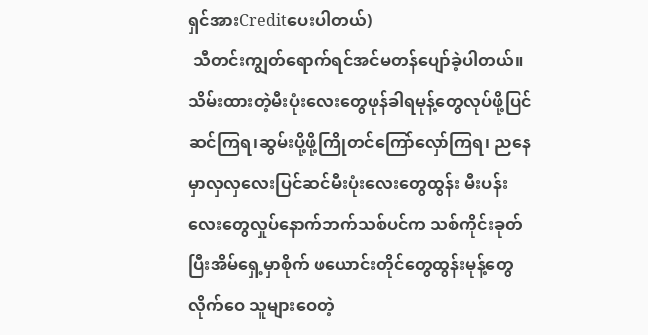ရှင်အားCreditပေးပါတယ်)
 သီတင်းကျွတ်ရောက်ရင်အင်မတန်ပျော်ခဲ့ပါတယ်။ သိမ်းထားတဲ့မီးပုံးလေးတွေဖုန်ခါရမုန့်တွေလုပ်ဖို့ပြင်ဆင်ကြရ၊ဆွမ်းပို့ဖို့ကြိုတင်ကြော်လှော်ကြရ၊ ညနေမှာလှလှလေးပြင်ဆင်မီးပုံးလေးတွေထွန်း မီးပန်းလေးတွေလှုပ်နောက်ဘက်သစ်ပင်က သစ်ကိုင်းခုတ်ပြီးအိမ်ရှေ့မှာစိုက် ဖယောင်းတိုင်တွေထွန်းမုန့်တွေလိုက်ဝေ သူများဝေတဲ့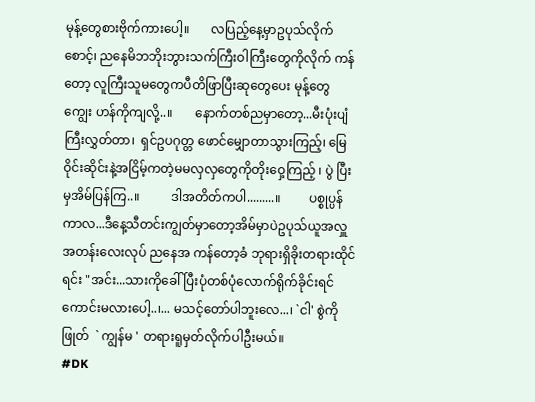မုန့်တွေစားဗိုက်ကားပေါ့။       လပြည့်နေ့မှာဥပုသ်လိုက်စောင့်၊ ညနေမိဘဘိုးဘွားသက်ကြီးဝါကြီးတွေကိုလိုက် ကန်တော့ လူကြီးသူမတွေကပီတိဖြာပြီးဆုတွေပေး မုန့်တွေကျွေး ဟန်ကိုကျလို့..။       နောက်တစ်ညမှာတော့...မီးပုံးပျံကြီးလွှတ်တာ၊  ရှင်ဥပဂုတ္တ ဖောင်မျှောတာသွားကြည့်၊ မြေဝိုင်းဆိုင်းနဲ့အငြိမ့်ကတဲ့မမလှလှတွေကိုတိုးဝှေ့ကြည့် ၊ ပွဲ ပြီးမှအိမ်ပြန်ကြ..။          ဒါအတိတ်ကပါ.........။         ပစ္စုပ္ပန်ကာလ...ဒီနေ့သီတင်းကျွတ်မှာတော့အိမ်မှာပဲဥပုသ်ယူအလှူအတန်းလေးလုပ် ညနေအ ကန်တော့ခံ ဘုရားရှိခိုးတရားထိုင်ရင်း "အင်း...သားကိုခေါ်ပြီးပုံတစ်ပုံလောက်ရိုက်ခိုင်းရင်ကောင်းမလားပေါ့..၊... မသင့်တော်ပါဘူးလေ...၊ `ငါ' စွဲကိုဖြုတ်  ` ကျွန်မ ' တရားရူမှတ်လိုက်ပါဦးမယ်။                                                               #DK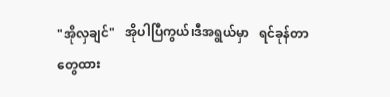"အိုလှချင်"   အိုပါပြီကွယ်၊ဒီအရွယ်မှာ   ရင်ခုန်တာတွေထား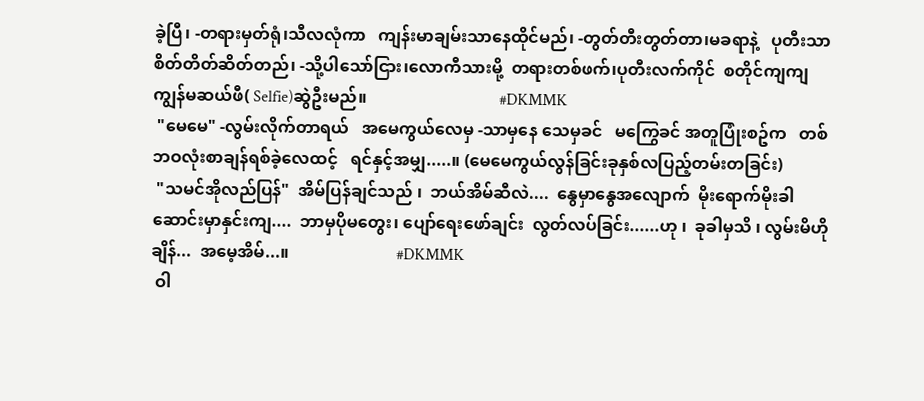ခဲ့ပြီ၊ -တရားမှတ်ရုံ၊သီလလုံကာ   ကျန်းမာချမ်းသာနေထိုင်မည်၊ -တွတ်တီးတွတ်တာ၊မခရာနဲ့   ပုတီးသာစိတ်တိတ်ဆိတ်တည်၊ -သို့ပါသော်ငြား၊လောကီသားမို့  တရားတစ်ဖက်၊ပုတီးလက်ကိုင်  စတိုင်ကျကျ  ကျွန်မဆယ်ဖီ( Selfie)ဆွဲဦးမည်။                                #DKMMK
 "မေမေ" -လွမ်းလိုက်တာရယ်   အမေကွယ်လေမှ -သာမှနေ သေမှခင်   မကြွေခင် အတူပြုံးစဥ်က   တစ်ဘဝလုံးစာချန်ရစ်ခဲ့လေထင့်   ရင်နှင့်အမျှ.....။ (မေမေကွယ်လွန်ခြင်းခုနှစ်လပြည့်တမ်းတခြင်း)
 "သမင်အိုလည်ပြန်"  အိမ်ပြန်ချင်သည် ၊  ဘယ်အိမ်ဆီလဲ....  နွေမှာနွေအလျောက်  မိုးရောက်မိုးခါ  ဆောင်းမှာနှင်းကျ....  ဘာမှပိုမတွေး၊ ပျော်ရေးဖော်ချင်း  လွတ်လပ်ခြင်း......ဟု ၊  ခုခါမှသိ ၊ လွမ်းမိဟိုချိန်...  အမေ့အိမ်...။                          #DKMMK
 ဝါ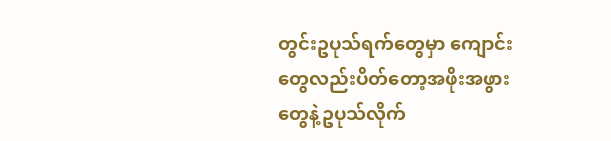တွင်းဥပုသ်ရက်တွေမှာ ကျောင်းတွေလည်းပိတ်တော့အဖိုးအဖွားတွေနဲ့ဥပုသ်လိုက်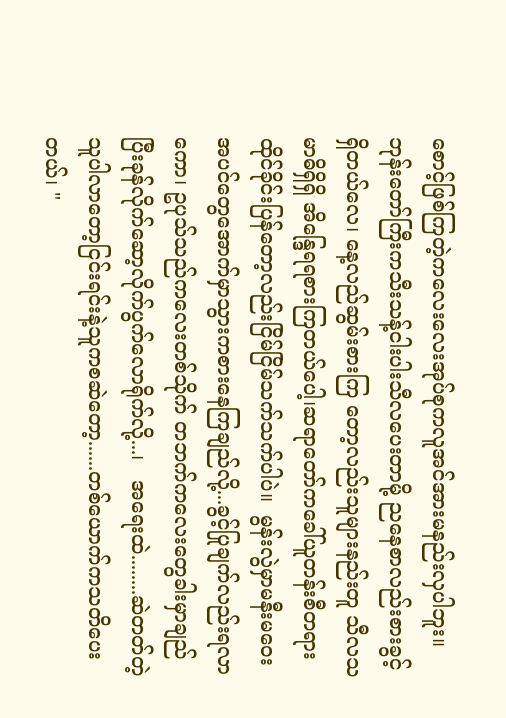စောင့်ဖြစ်ကြတဲ့ကလေးလေးအုပ်စုကလူအင်အားမနည်းလှပါဘူး။ ဘုန်းတော်ကြီးကသီးသန့်ငါးပါးသီလပေးတာမို့ ညနေစာလည်းစားခွင့်ရှိတယ်လေ၊ နေ့လည်ဆွမ်းစားကြ တော့လည်းသူများနည်းတူ သီလသမာဓိရှိရှိ အိန္ဒြေရရစားကြတယ်ပေါ့၊ဆရာတော်ကခေါ်ယူတန်းစီတရားထိုင်ခိုင်းပြန်တော့လည်းငြိမ်ငြိမ်သက်သက်ပါပဲ။  မွန်းလွဲမှာမနီးမဝေးအပင်တွေအောက်မှာသွားကစားနေကြချည်လို့...ခွင့်ပြုချက်လည်းရလာကော၊ ဥပုသ်သည်ကလေးတစ်သိုက် တဘက်ကလေးတွေခါးမှာချည်ပြီးခုန်လိုက်ဆော့လိုက်ပွက်လောရိုက်လို့...၊   အရေးထဲ........ဆဲတတ်တဲ့သူပါလာတော့ငြင်းရင်းနဲ့သူကစဆဲတော့......တစ်ယောက်ကသတိပေးတယ်၊ "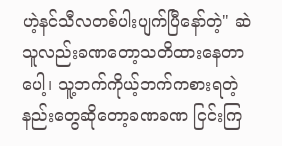ဟဲ့နင်သီလတစ်ပါးပျက်ပြီနော်တဲ့" ဆဲသူလည်းခဏတော့သတိထားနေတာပေါ့၊ သူ့ဘက်ကိုယ့်ဘက်ကစားရတဲ့နည်းတွေဆိုတော့ခဏခဏ ငြင်းကြ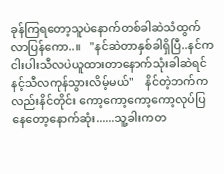ခုန်ကြရတော့သူပဲနောက်တစ်ခါဆဲသံထွက်လာပြန်ကော..။   "နင်ဆဲတာနှစ်ခါရှိပြီ..နင်ကငါးပါးသီလပဲယူထားတာနောက်သုံးခါဆဲရင် နင့်သီလကုန်သွားလိမ့်မယ်"    နိင်တဲ့ဘက်ကလည်းနိင်တိုင်း ကော့ကော့ကော့ကော့လုပ်ပြနေတော့နောက်ဆုံး......သူ့ခါးကတ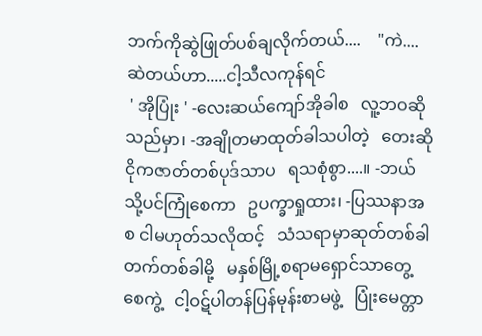ဘက်ကိုဆွဲဖြုတ်ပစ်ချလိုက်တယ်....    "ကဲ....ဆဲတယ်ဟာ.....ငါ့သီလကုန်ရင်
 ' အိုပြုံး ' -လေးဆယ်ကျော်အိုခါစ   လူ့ဘဝဆိုသည်မှာ၊ -အချိုတမာထုတ်ခါသပါတဲ့   တေးဆိုငိုကဇာတ်တစ်ပုဒ်သာပ   ရသစုံစွာ....။ -ဘယ်သို့ပင်ကြုံစေကာ   ဥပက္ခာရှုထား၊ -ပြဿနာအစ ငါမဟုတ်သလိုထင့်   သံသရာမှာဆုတ်တစ်ခါ တက်တစ်ခါမို့   မနှစ်မြို့စရာမရှောင်သာတွေ့စေကွဲ့   ငါ့ဝဋ်ပါတန်ပြန်မုန်းစာမဖွဲ့   ပြုံးမေတ္တာ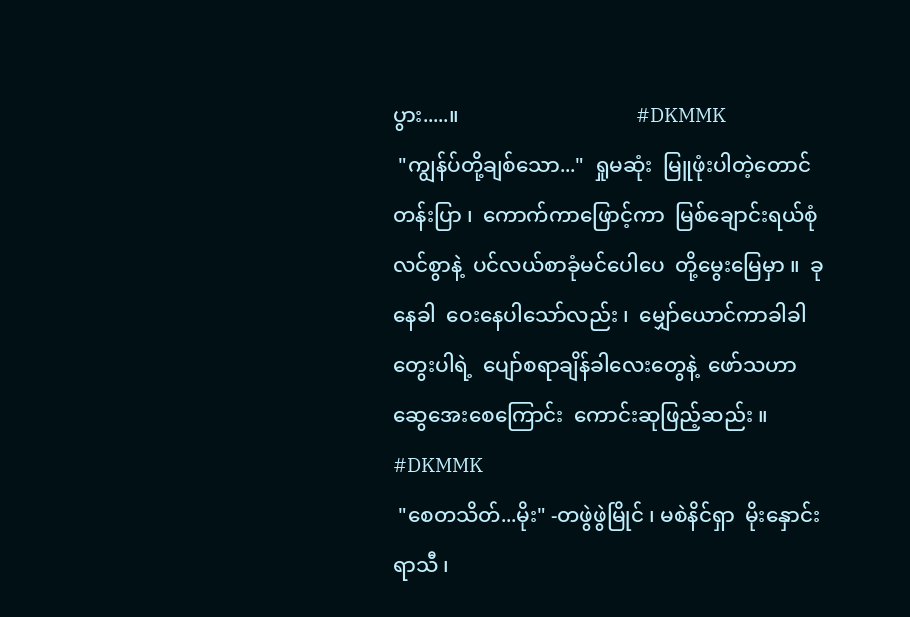ပွား.....။                                  #DKMMK
 "ကျွန်ပ်တို့ချစ်သော..."  ရှုမဆုံး  မြူဖုံးပါတဲ့တောင်တန်းပြာ ၊  ကောက်ကာဖြောင့်ကာ  မြစ်ချောင်းရယ်စုံလင်စွာနဲ့  ပင်လယ်စာခုံမင်ပေါပေ  တို့မွေးမြေမှာ ။  ခုနေခါ  ဝေးနေပါသော်လည်း ၊  မျှော်ယောင်ကာခါခါတွေးပါရဲ့  ပျော်စရာချိန်ခါလေးတွေနဲ့  ဖော်သဟာဆွေအေးစေကြောင်း  ကောင်းဆုဖြည့်ဆည်း ။                              #DKMMK
 "စေတသိတ်...မိုး" -တဖွဲဖွဲမြိုင် ၊ မစဲနိင်ရှာ  မိုးနှောင်းရာသီ ၊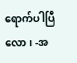ရောက်ပါပြီလော၊ -အ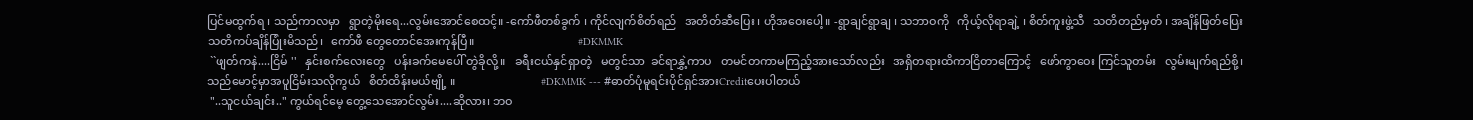ပြင်မထွက်ရ ၊ သည်ကာလမှာ   ရွာတဲ့မိုးရေ...လွမ်းအောင်စေထင့်။ -ကော်ဖီတစ်ခွက် ၊ ကိုင်လျက်စိတ်ရည်   အတိတ်ဆီပြေး ၊ ဟိုအဝေးပေါ့။ -ရွာချင်ရွာချ ၊ သဘာဝကို   ကိုယ့်လိုရာချဲ့ ၊ စိတ်ကူးဖွဲ့သီ   သတိတည်မှတ် ၊ အချိန်ဖြတ်ပြေး   သတိကပ်ချိန်ပြုံးမိသည်၊   ကော်ဖီ တွေတောင်အေးကုန်ပြီ။                                    #DKMMK
 ``ဖျတ်ကနဲ....ငြိမ် ''   နှင်းစက်လေးတွေ   ပန်းခက်မေပေါ် တွဲခိုလို့။   ခရီးငယ်နှင်ရှာတဲ့   မတွင်သာ  ခင်ရာနွှဲ့ကာပ   တမင်တကာမကြည့်အားသော်လည်း   အရှိတရားထိကာငြိတာကြောင့်   ဖော်ကွာဝေး ကြင်သူတမ်း   လွမ်းမျက်ရည်စို့၊   သည်မောင့်မှာအပူငြိမ်းသလိုကွယ်   စိတ်ထိန်းမယ်ဗျို့ ။                              #DKMMK --- #ဓာတ်ပုံမူရင်းပိုင်ရှင်အားCreditပေးပါတယ်
 "..သူငယ်ချင်း.." ကွယ်ရင်မေ့ တွေ့သေအောင်လွမ်း....ဆိုလား၊ ဘဝ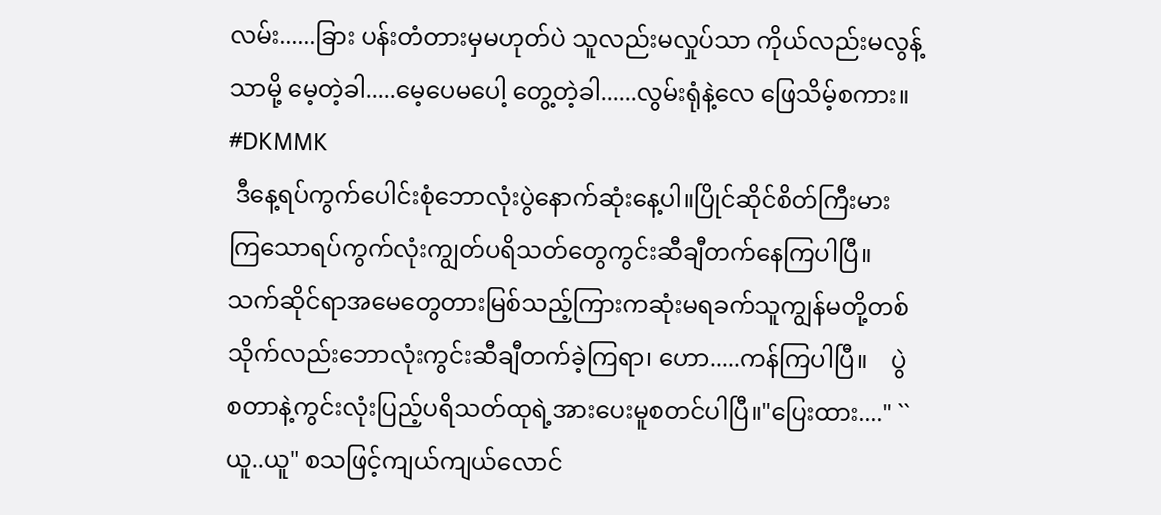လမ်း......ခြား ပန်းတံတားမှမဟုတ်ပဲ သူလည်းမလှုပ်သာ ကိုယ်လည်းမလွန့်သာမို့ မေ့တဲ့ခါ.....မေ့ပေမပေါ့ တွေ့တဲ့ခါ......လွမ်းရုံနဲ့လေ ဖြေသိမ့်စကား။                      #DKMMK
 ဒီနေ့ရပ်ကွက်ပေါင်းစုံဘောလုံးပွဲနောက်ဆုံးနေ့ပါ။ပြိုင်ဆိုင်စိတ်ကြီးမားကြသောရပ်ကွက်လုံးကျွတ်ပရိသတ်တွေကွင်းဆီချီတက်နေကြပါပြီ။သက်ဆိုင်ရာအမေတွေတားမြစ်သည့်ကြားကဆုံးမရခက်သူကျွန်မတို့တစ်သိုက်လည်းဘောလုံးကွင်းဆီချီတက်ခဲ့ကြရာ၊ ဟော.....ကန်ကြပါပြီ။    ပွဲစတာနဲ့ကွင်းလုံးပြည့်ပရိသတ်ထုရဲ့အားပေးမူစတင်ပါပြီ။"ပြေးထား...." ``ယူ..ယူ" စသဖြင့်ကျယ်ကျယ်လောင်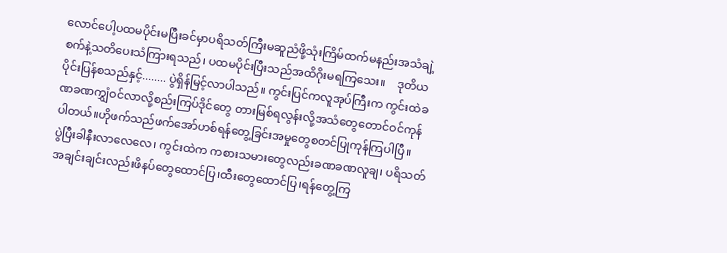လောင်ပေါ့ပထမပိုင်းမပြီးခင်မှာပရိသတ်ကြီးမဆူညံဖို့သုံးကြိမ်ထက်မနည်းအသံချဲ့စက်နဲ့သတိပေးသံကြားရသည်၊ ပထမပိုင်းပြီးသည်အထိဂိုးမရကြသေး။    ဒုတိယပိုင်းပြန်စသည်နှင့်........ ပွဲရှိန်မြင့်လာပါသည်။ ကွင်းပြင်ကလူအုပ်ကြီးက ကွင်းထဲခဏခဏကျွှံဝင်လာလို့စည်းကြပ်ဒိုင်တွေ တားမြစ်ရလွန်းလို့အသံတွေတောင်ဝင်ကုန်ပါတယ်။ဟိုဖက်သည်ဖက်အော်ဟစ်ရန်တွေ့ခြင်းအမှုတွေစတင်ပြုကုန်ကြပါပြီ။     ပွဲပြီးခါနီးလာလေလေ၊ ကွင်းထဲက ကစားသမားတွေလည်းခဏခဏလူချ၊ ပရိသတ်အချင်းချင်းလည်းဖိနပ်တွေထောင်ပြ၊ထီးတွေထောင်ပြ၊ရန်တွေ့ကြ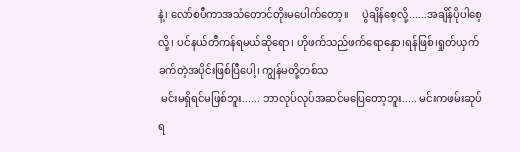နဲ့၊ လော်စပီကာအသံတောင်တိုးမပေါက်တော့။     ပွဲချိန်စေ့လို့......အချိန်ပိုပါစေ့လို့၊ ပင်နယ်တီကန်ရမယ်ဆိုရော၊ ဟိုဖက်သည်ဖက်ရောနှော၊ရန်ဖြစ်၊ရှုတ်ယှက်ခက်တဲ့အပိုင်းဖြစ်ပြီပေါ့၊ ကျွန်မတို့တစ်သ
 မင်းမရှိရင်မဖြစ်ဘူး...... ဘာလုပ်လုပ်အဆင်မပြေတော့ဘူး..... မင်းကဖမ်းဆုပ်ရ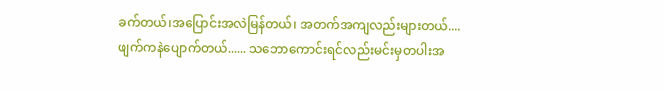ခက်တယ်၊အပြောင်းအလဲမြန်တယ်၊ အတက်အကျလည်းများတယ်.... ဖျက်ကနဲပျောက်တယ်...... သဘောကောင်းရင်လည်းမင်းမှတပါးအ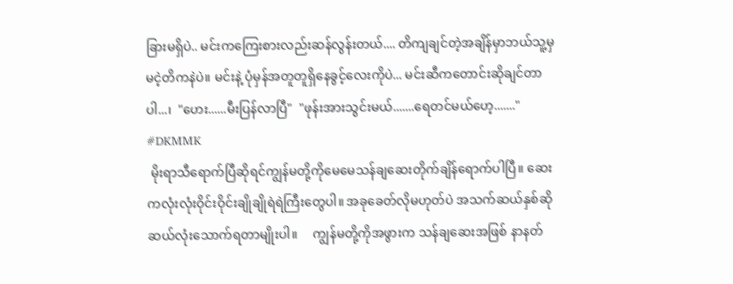ခြားမရှိပဲ.. မင်းကကြေးစားလည်းဆန်လွန်းတယ်.... တိကျချင်တဲ့အချိန်မှာဘယ်သူ့မှမငဲ့တိကနဲပဲ။ မင်းနဲ့ ပုံမှန်အတူတူရှိနေခွင့်လေးကိုပဲ... မင်းဆီကတောင်းဆိုချင်တာပါ...၊  "ဟေး......မီးပြန်လာပြီ"  "ဖုန်းအားသွင်းမယ်.......ရေတင်မယ်ဟေ့......."                                                         #DKMMK
 မိုးရာသီရောက်ပြီဆိုရင်ကျွန်မတို့ကိုမေမေသန်ချဆေးတိုက်ချိန်ရောက်ပါပြီ။ ဆေးကလုံးလုံးဝိုင်းဝိုင်းချိုချိုရဲရဲကြီးတွေပါ။ အခုခေတ်လိုမဟုတ်ပဲ အသက်ဆယ်နှစ်ဆို ဆယ်လုံးသောက်ရတာမျိုးပါ။     ကျွန်မတို့ကိုအဖွားက သန်ချဆေးအဖြစ် နာနတ်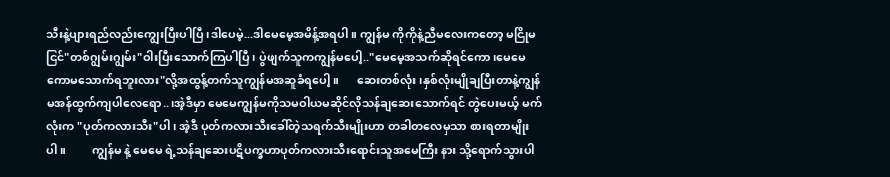သီးနဲ့ပျားရည်လည်းကျွေးပြီးပါပြီ၊ဒါပေမဲ့...ဒါမေမေ့အမိန့်အရပါ။ ကျွန်မ ကိုကိုနဲ့ညီမလေးကတော့ မငြိုမငြင်"တစ်ဂျွမ်းဂျွမ်း"ဝါးပြီးသောက်ကြပါပြီ၊ ပွဲဖျက်သူကကျွန်မပေါ့.."မေမေ့အသက်ဆိုရင်ကော၊မေမေကောမသောက်ရဘူးလား"လို့အထွန့်တက်သူကျွန်မအဆူခံရပေါ့။      ဆေးတစ်လုံး၊နှစ်လုံးမျိုချပြီးတာနဲ့ကျွန်မအန်ထွက်ကျပါလေရော..၊အဲ့ဒီမှာ မေမေကျွန်မကိုသမဝါယမဆိုင်လိုသန်ချဆေးသောက်ရင် တွဲပေးမယ့် မက်လုံးက "ပုတ်ကလားသီး"ပါ၊ အဲ့ဒီ ပုတ်ကလားသီးခေါ်တဲ့သရက်သီးမျိုးဟာ တခါတလေမှသာ စားရတာမျိုးပါ။         ကျွန်မ နဲ့ မေမေ ရဲ့သန်ချဆေးပဋိပက္ခဟာပုတ်ကလားသီးရောင်းသူအမေကြီး နား သို့ရောက်သွားပါ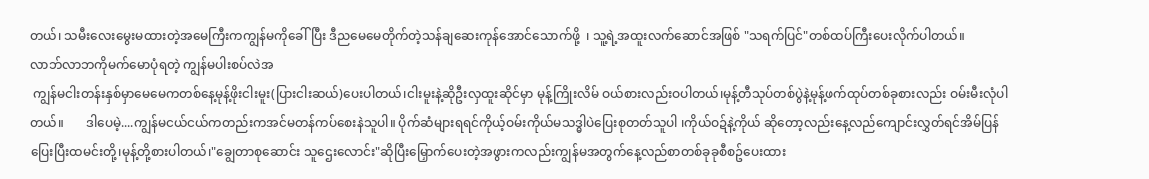တယ်၊ သမီးလေးမွေးမထားတဲ့အမေကြီးကကျွန်မကိုခေါ်ပြီး ဒီညမေမေတိုက်တဲ့သန်ချဆေးကုန်အောင်သောက်ဖို့  ၊ သူ့ရဲ့အထူးလက်ဆောင်အဖြစ် "သရက်ပြင်"တစ်ထပ်ကြီးပေးလိုက်ပါတယ်။          လာဘ်လာဘကိုမက်မောပုံရတဲ့ ကျွန်မပါးစပ်လဲအ
 ကျွန်မငါးတန်းနှစ်မှာမေမေကတစ်နေ့မုန့်ဖိုးငါးမူး(ပြားငါးဆယ်)ပေးပါတယ်၊ငါးမူးနဲ့ဆိုဦးလှထူးဆိုင်မှာ မုန့်ကြိုးလိမ် ဝယ်စားလည်းဝပါတယ်၊မုန့်တီသုပ်တစ်ပွဲနဲ့မုန့်ဖက်ထုပ်တစ်ခုစားလည်း ဝမ်းမီးလုံပါတယ်။       ဒါပေမဲ့....ကျွန်မငယ်ငယ်ကတည်းကအင်မတန်ကပ်စေးနဲသူပါ။ ပိုက်ဆံများရရင်ကိုယ့်ဝမ်းကိုယ်မသဒ္ဓါပဲပြေးစုတတ်သူပါ ၊ကိုယ်ဝဍ်နဲ့ကိုယ် ဆိုတော့လည်းနေ့လည်ကျောင်းလွှတ်ရင်အိမ်ပြန်ပြေးပြီးထမင်းတို့၊မုန့်တို့စားပါတယ်၊"ချွေတာစုဆောင်း သူဌေးလောင်း"ဆိုပြီးမြှောက်ပေးတဲ့အဖွားကလည်းကျွန်မအတွက်နေ့လည်စာတစ်ခုခုစီစဥ်ပေးထား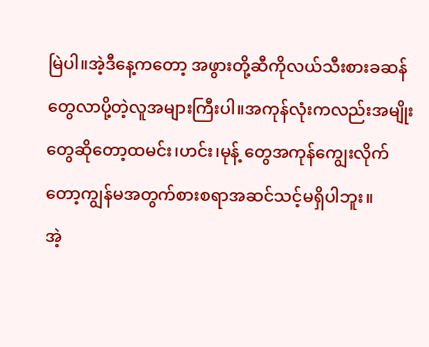မြဲပါ။အဲ့ဒီနေ့ကတော့ အဖွားတို့ဆီကိုလယ်သီးစားခဆန်တွေလာပို့တဲ့လူအများကြီးပါ။အကုန်လုံးကလည်းအမျိုးတွေဆိုတော့ထမင်း၊ဟင်း၊မုန့် တွေအကုန်ကျွေးလိုက်တော့ကျွန်မအတွက်စားစရာအဆင်သင့်မရှိပါဘူး။        အဲ့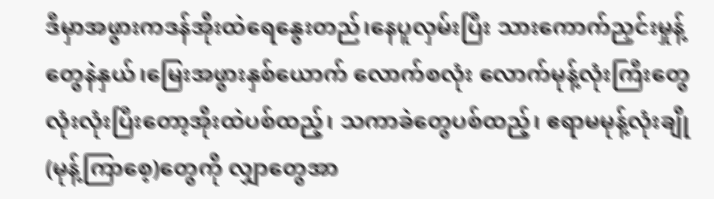ဒီမှာအဖွားကဒန်အိုးထဲရေနွေးတည်၊နေပူလှမ်းပြီး သားကောက်ညှင်းမှုန့်တွေနဲနှယ်၊မြေးအဖွားနှစ်ယောက် လောက်စလုံး လောက်မုန့်လုံးကြီးတွေလုံးလုံးပြီးတော့အိုးထဲပစ်ထည့်၊ သကာခဲတွေပစ်ထည့်၊ ဧရာမမုန့်လုံးချို(မုန့်ကြာစေ့)တွေကို လျှာတွေအာ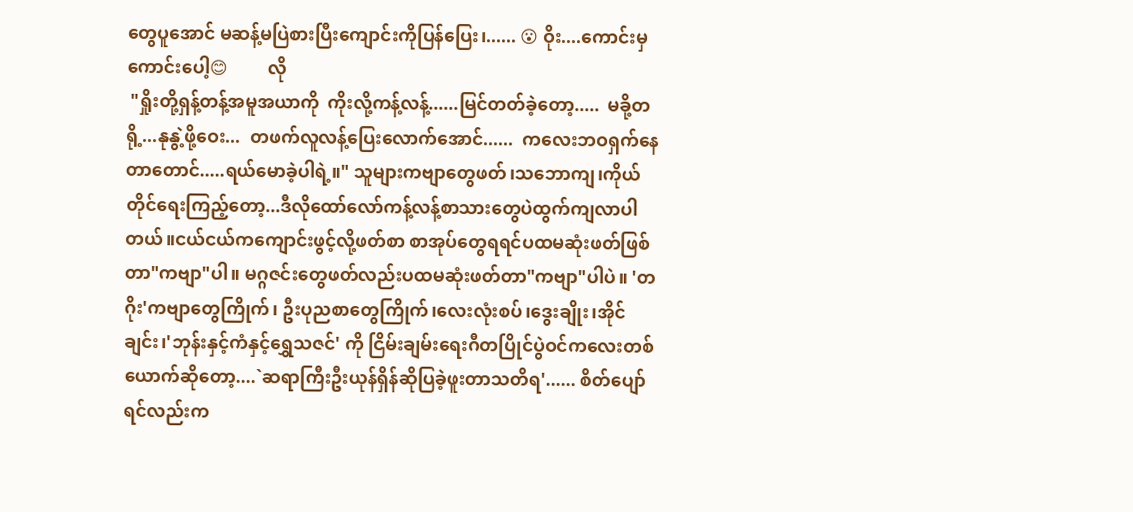တွေပူအောင် မဆန့်မပြဲစားပြီးကျောင်းကိုပြန်ပြေး၊...... 😮 ဝိုး....ကောင်းမှကောင်းပေါ့😊         လို
 "ရှိုးတို့ရှန့်တန့်အမူအယာကို  ကိုးလို့ကန့်လန့်......မြင်တတ်ခဲ့တော့.....  မခို့တရို့...နုနွဲ့ဖို့ဝေး...  တဖက်လူလန့်ပြေးလောက်အောင်......  ကလေးဘဝရှက်နေတာတောင်.....ရယ်မောခဲ့ပါရဲ့။" သူများကဗျာတွေဖတ်၊သဘောကျ၊ကိုယ်တိုင်ရေးကြည့်တော့...ဒီလိုထော်လော်ကန့်လန့်စာသားတွေပဲထွက်ကျလာပါတယ်။ငယ်ငယ်ကကျောင်းဖွင့်လို့ဖတ်စာ စာအုပ်တွေရရင်ပထမဆုံးဖတ်ဖြစ်တာ"ကဗျာ"ပါ။ မဂ္ဂဇင်းတွေဖတ်လည်းပထမဆုံးဖတ်တာ"ကဗျာ"ပါပဲ။ 'တဂိုး'ကဗျာတွေကြိုက်၊ ဦးပုညစာတွေကြိုက်၊လေးလုံးစပ်၊ဒွေးချိုး၊အိုင်ချင်း၊'ဘုန်းနှင့်ကံနှင့်ရွှေသဇင်' ကို ငြိမ်းချမ်းရေးဂီတပြိုင်ပွဲဝင်ကလေးတစ်ယောက်ဆိုတော့....`ဆရာကြီးဦးယုန်ရှိန်ဆိုပြခဲ့ဖူးတာသတိရ'...... စိတ်ပျော်ရင်လည်းက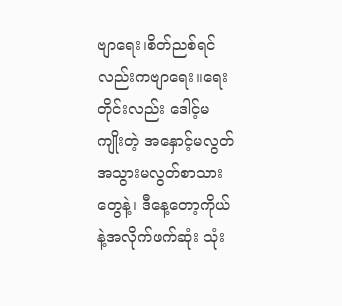ဗျာရေး၊စိတ်ညစ်ရင်လည်းကဗျာရေး။ရေးတိုင်းလည်း ဒေါင့်မကျိုးတဲ့ အနှောင့်မလွတ်အသွားမလွတ်စာသားတွေနဲ့၊ ဒီနေ့တော့ကိုယ်နဲ့အလိုက်ဖက်ဆုံး သုံး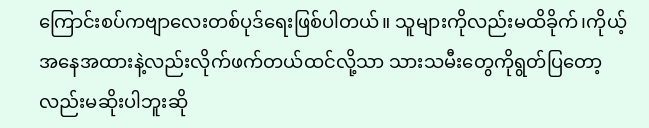ကြောင်းစပ်ကဗျာလေးတစ်ပုဒ်ရေးဖြစ်ပါတယ်။ သူများကိုလည်းမထိခိုက်၊ကိုယ့်အနေအထားနဲ့လည်းလိုက်ဖက်တယ်ထင်လို့သာ သားသမီးတွေကိုရွတ်ပြတော့ လည်းမဆိုးပါဘူးဆို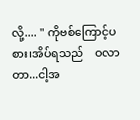လို့.... " ကိုဗစ်ကြောင့်ပ    စား၊အိပ်ရသည်    ဝလာတာ...ငါ့အ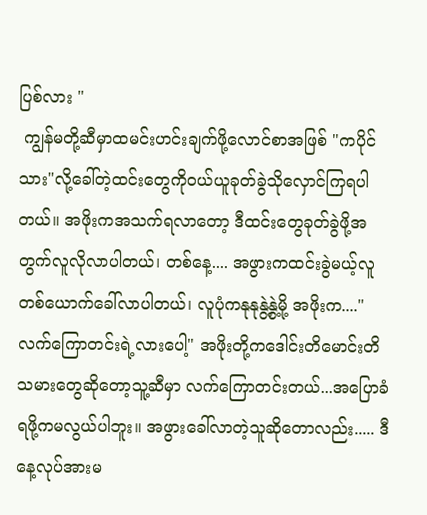ပြစ်လား "
 ကျွန်မတို့ဆီမှာထမင်းဟင်းချက်ဖို့လောင်စာအဖြစ် "ကပိုင်သား"လို့ခေါ်တဲ့ထင်းတွေကိုဝယ်ယူခုတ်ခွဲသိုလှောင်ကြရပါတယ်။ အဖိုးကအသက်ရလာတော့ ဒီထင်းတွေခုတ်ခွဲဖို့အတွက်လူလိုလာပါတယ်၊ တစ်နေ့.... အဖွားကထင်းခွဲမယ့်လူတစ်ယောက်ခေါ်လာပါတယ်၊ လူပုံကနုနုနွဲ့နွဲ့မို့ အဖိုးက...."လက်ကြောတင်းရဲ့လားပေါ့" အဖိုးတို့ကဒေါင်းတိမောင်းတိသမားတွေဆိုတော့သူ့ဆီမှာ လက်ကြောတင်းတယ်...အပြောခံရဖို့ကမလွယ်ပါဘူး။ အဖွားခေါ်လာတဲ့သူဆိုတောလည်း..... ဒီနေ့လုပ်အားမ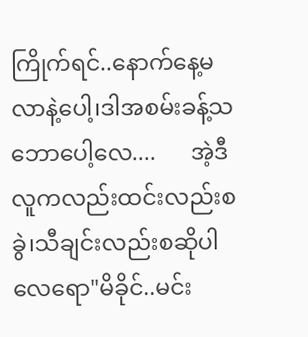ကြိုက်ရင်..နောက်နေ့မလာနဲ့ပေါ့၊ဒါအစမ်းခန့်သဘောပေါ့လေ....      အဲ့ဒီလူကလည်းထင်းလည်းစခွဲ၊သီချင်းလည်းစဆိုပါလေရော"မိခိုင်..မင်း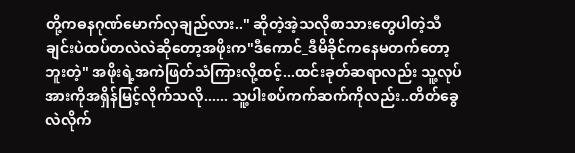တို့ကဓနဂုဏ်မောက်လှချည်လား.." ဆိုတဲ့အဲ့သလိုစာသားတွေပါတဲ့သီချင်းပဲထပ်တလဲလဲဆိုတော့အဖိုးက"ဒီကောင်_ဒီမိခိုင်ကနေမတက်တော့ဘူးတဲ့" အဖိုးရဲ့အကဲဖြတ်သံကြားလို့ထင့်...ထင်းခုတ်ဆရာလည်း သူ့လုပ်အားကိုအရှိန်မြင့်လိုက်သလို...... သူ့ပါးစပ်ကက်ဆက်ကိုလည်း..တိတ်ခွေလဲလိုက်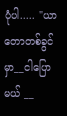ပုံပါ..... "ယာတောတစ်ခွင်မှာ__ငါပြောမယ် __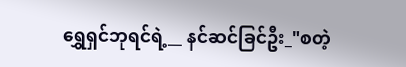ရွှေရှင်ဘုရင်ရဲ့__ နင်ဆင်ခြင်ဦး_"စတဲ့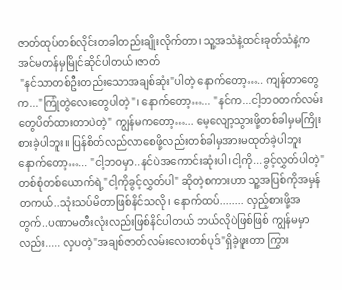ဇာတ်ထုပ်တစ်လိုင်းတခါတည်းချိုးလိုက်တာ၊ သူ့အသံနဲ့ထင်းခုတ်သံနဲ့ကအင်မတန်မှမြိုင်ဆိုင်ပါတယ်၊ဇာတ်
 "နင်သာတစ်ဦးတည်းသောအချစ်ဆုံး"ပါတဲ့ နောက်တော့….. ကျန်တာတွေက..."ကြုံတွဲလေးတွေပါတဲ့"၊ နောက်တော့…... "နင်က...ငါ့ဘဝတက်လမ်းတွေပိတ်ထားတာပဲတဲ့" ကျွန်မကတော့…... မေ့လျော့သွားဖို့တစ်ခါမှမကြိုးစားခဲ့ပါဘူး။ ပြန်စိတ်လည်လာစေဖို့လည်းတစ်ခါမှအားမထုတ်ခဲ့ပါဘူး နောက်တော့…... "ငါ့ဘဝမှာ..နင်ပဲအကောင်းဆုံးပါ၊ငါ့ကို...ခွင့်လွှတ်ပါတဲ့" တစ်စုံတစ်ယောက်ရဲ့"ငါ့ကိုခွင့်လွှတ်ပါ" ဆိုတဲ့စကားဟာ သူ့အပြစ်ကိုအမှန်တကယ်..သုံးသပ်မိတာဖြစ်နိင်သလို၊ နောက်ထပ်........ လှည့်စားဖို့အတွက်..ပဏာမတီးလုံးလည်းဖြစ်နိင်ပါတယ် ဘယ်လိုပဲဖြစ်ဖြစ် ကျွန်မမှာလည်း..... လှပတဲ့"အချစ်ဇာတ်လမ်းလေးတစ်ပုဒ်"ရှိခဲ့ဖူးတာ ကြွား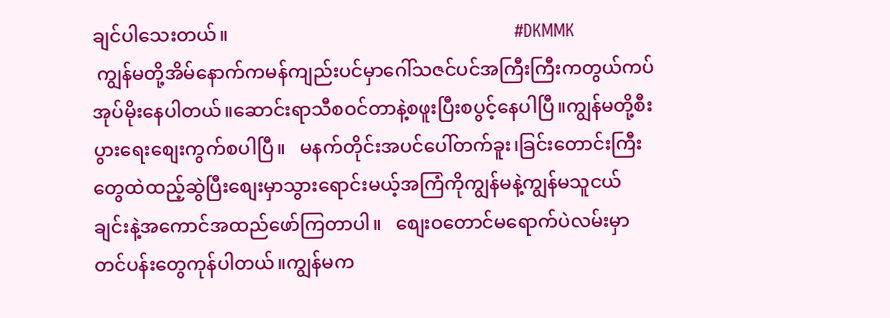ချင်ပါသေးတယ်။                                                             #DKMMK
 ကျွန်မတို့အိမ်နောက်ကမန်ကျည်းပင်မှာဂေါ်သဇင်ပင်အကြီးကြီးကတွယ်ကပ်အုပ်မိုးနေပါတယ်။ဆောင်းရာသီစဝင်တာနဲ့စဖူးပြီးစပွင့်နေပါပြီ။ကျွန်မတို့စီးပွားရေးစျေးကွက်စပါပြီ။   မနက်တိုင်းအပင်ပေါ်တက်ခူး၊ခြင်းတောင်းကြီးတွေထဲထည့်ဆွဲပြီးစျေးမှာသွားရောင်းမယ့်အကြံကိုကျွန်မနဲ့ကျွန်မသူငယ်ချင်းနဲ့အကောင်အထည်ဖော်ကြတာပါ။   စျေးဝတောင်မရောက်ပဲလမ်းမှာတင်ပန်းတွေကုန်ပါတယ်။ကျွန်မက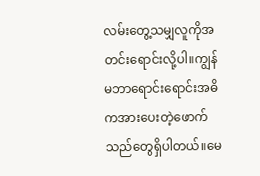လမ်းတွေ့သမျှလူကိုအတင်းရောင်းလို့ပါ။ကျွန်မဘာရောင်းရောင်းအဓိကအားပေးတဲ့ဖောက်သည်တွေရှိပါတယ်။မေ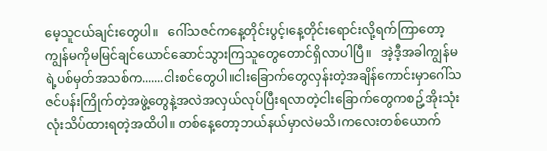မေ့သူငယ်ချင်းတွေပါ။   ဂေါ်သဇင်ကနေ့တိုင်းပွင့်၊နေ့တိုင်းရောင်းလို့ရက်ကြာတော့ကျွန်မကိုမမြင်ချင်ယောင်ဆောင်သွားကြသူတွေတောင်ရှိလာပါပြီ။   အဲ့ဒီ့အခါကျွန်မရဲ့ပစ်မှတ်အသစ်က.......ငါးစင်တွေပါ။ငါးခြောက်တွေလှန်းတဲ့အချိန်ကောင်းမှာဂေါ်သဇင်ပန်းကြိုက်တဲ့အဖွဲ့တွေနဲ့အလဲအလှယ်လုပ်ပြီးရလာတဲ့ငါးခြောက်တွေကစဥ့်အိုးသုံးလုံးသိပ်ထားရတဲ့အထိပါ။ တစ်နေ့တော့ဘယ်နယ်မှာလဲမသိ၊ကလေးတစ်ယောက်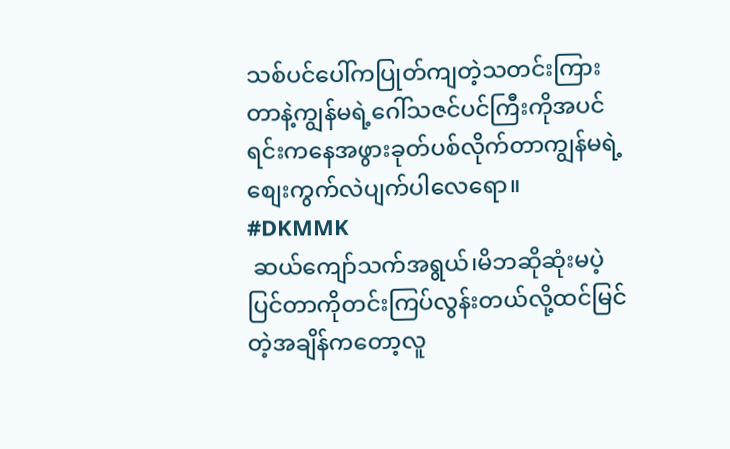သစ်ပင်ပေါ်ကပြုတ်ကျတဲ့သတင်းကြားတာနဲ့ကျွန်မရဲ့ဂေါ်သဇင်ပင်ကြီးကိုအပင်ရင်းကနေအဖွားခုတ်ပစ်လိုက်တာကျွန်မရဲ့စျေးကွက်လဲပျက်ပါလေရော။                                                                               #DKMMK
 ဆယ်ကျော်သက်အရွယ်၊မိဘဆိုဆုံးမပဲ့ပြင်တာကိုတင်းကြပ်လွန်းတယ်လို့ထင်မြင်တဲ့အချိန်ကတော့လူ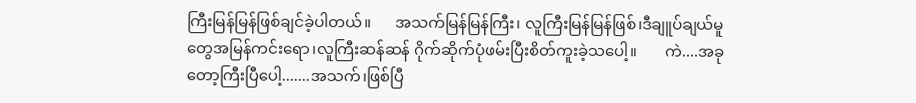ကြီးမြန်မြန်ဖြစ်ချင်ခဲ့ပါတယ်။      အသက်မြန်မြန်ကြီး၊ လူကြီးမြန်မြန်ဖြစ်၊ဒီချူပ်ချယ်မူတွေအမြန်ကင်းရော၊လူကြီးဆန်ဆန် ဂိုက်ဆိုက်ပုံဖမ်းပြီးစိတ်ကူးခဲ့သပေါ့။       ကဲ....အခုတော့ကြီးပြီပေါ့.......အသက်၊ဖြစ်ပြီ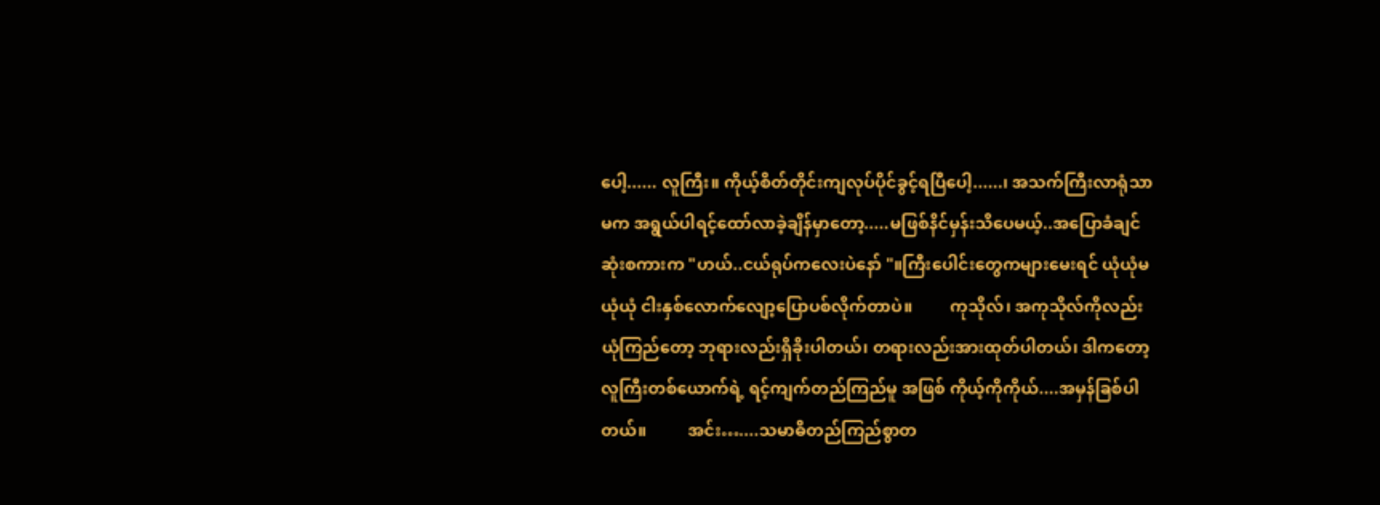ပေါ့...... လူကြီး။ ကိုယ့်စိတ်တိုင်းကျလုပ်ပိုင်ခွင့်ရပြီပေါ့......၊ အသက်ကြီးလာရုံသာမက အရွယ်ပါရင့်ထော်လာခဲ့ချိန်မှာတော့.....မဖြစ်နိင်မှန်းသိပေမယ့်..အပြောခံချင်ဆုံးစကားက "ဟယ်..ငယ်ရုပ်ကလေးပဲနော် "။ကြီးပေါင်းတွေကများမေးရင် ယုံယုံမယုံယုံ ငါးနှစ်လောက်လျော့ပြောပစ်လိုက်တာပဲ။         ကုသိုလ်၊ အကုသိုလ်ကိုလည်းယုံကြည်တော့ ဘုရားလည်းရှိခိုးပါတယ်၊ တရားလည်းအားထုတ်ပါတယ်၊ ဒါကတော့ လူကြီးတစ်ယောက်ရဲ့ ရင့်ကျက်တည်ကြည်မူ အဖြစ် ကိုယ့်ကိုကိုယ်....အမှန်ခြစ်ပါတယ်။          အင်း…....သမာဓိတည်ကြည်စွာတ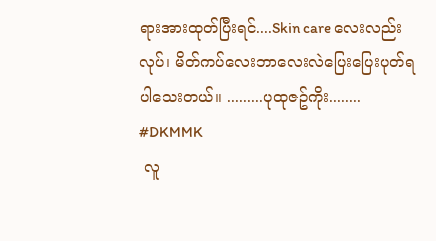ရားအားထုတ်ပြီးရင်....Skin care လေးလည်းလုပ်၊ မိတ်ကပ်လေးဘာလေးလဲပြေးပြေးပုတ်ရပါသေးတယ်။ .........ပုထုဇဥ်ကိုး........                                                             #DKMMK
 လူ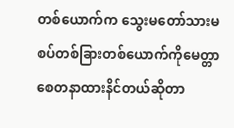တစ်ယောက်က သွေးမတော်သားမစပ်တစ်ခြားတစ်ယောက်ကိုမေတ္တာစေတနာထားနိင်တယ်ဆိုတာ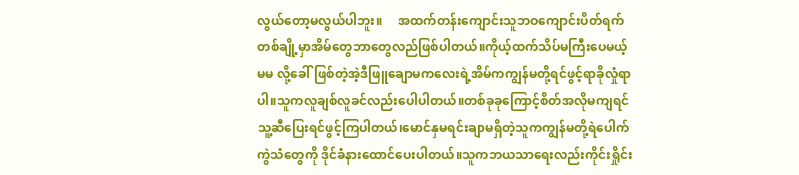လွယ်တော့မလွယ်ပါဘူး။     အထက်တန်းကျောင်းသူဘဝကျောင်းပိတ်ရက်တစ်ချို့မှာအိမ်တွေဘာတွေလည်ဖြစ်ပါတယ်။ကိုယ့်ထက်သိပ်မကြီးပေမယ့် မမ လို့ခေါ်ဖြစ်တဲ့အဲ့ဒီဖြူချောမကလေးရဲ့အိမ်ကကျွန်မတို့ရင်ဖွင့်ရာခိုလှုံရာပါ။သူကလူချစ်လူခင်လည်းပေါပါတယ်။တစ်ခုခုကြောင့်စိတ်အလိုမကျရင်သူ့ဆီပြေးရင်ဖွင့်ကြပါတယ်၊မောင်နှမရင်းချာမရှိတဲ့သူကကျွန်မတို့ရဲပေါက်ကွဲသံတွေကို ဒိုင်ခံနားထောင်ပေးပါတယ်။သူကဘယသာရေးလည်းကိုင်းရှိုင်း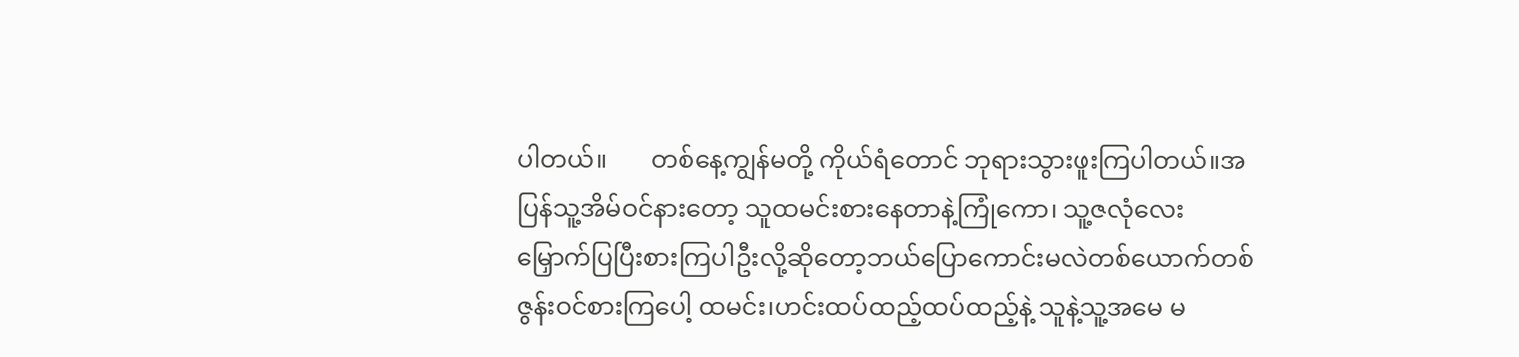ပါတယ်။       တစ်နေ့ကျွန်မတို့ ကိုယ်ရံတောင် ဘုရားသွားဖူးကြပါတယ်။အပြန်သူ့အိမ်ဝင်နားတော့ သူထမင်းစားနေတာနဲ့ကြုံကော၊ သူ့ဇလုံလေးမြှောက်ပြပြီးစားကြပါဦးလို့ဆိုတော့ဘယ်ပြောကောင်းမလဲတစ်ယောက်တစ်ဇွန်းဝင်စားကြပေါ့ ထမင်း၊ဟင်းထပ်ထည့်ထပ်ထည့်နဲ့ သူနဲ့သူ့အမေ မ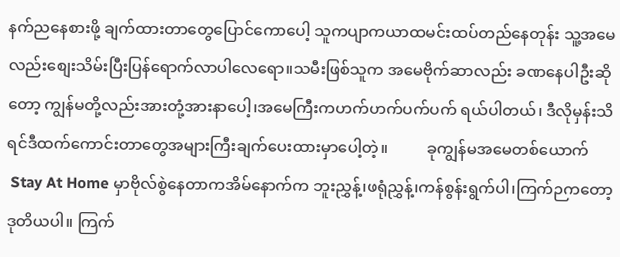နက်ညနေစားဖို့ ချက်ထားတာတွေပြောင်ကောပေါ့ သူကပျာကယာထမင်းထပ်တည်နေတုန်း သူ့အမေလည်းစျေးသိမ်းပြီးပြန်ရောက်လာပါလေရော။သမီးဖြစ်သူက အမေဗိုက်ဆာလည်း ခဏနေပါဦးဆိုတော့ ကျွန်မတို့လည်းအားတုံ့အားနာပေါ့၊အမေကြီးကဟက်ဟက်ပက်ပက် ရယ်ပါတယ်၊ ဒီလိုမှန်းသိရင်ဒီထက်ကောင်းတာတွေအများကြီးချက်ပေးထားမှာပေါ့တဲ့။          ခုကျွန်မအမေတစ်ယောက်
 Stay At Home မှာဗိုလ်စွဲနေတာကအိမ်နောက်က ဘူးညွှန့်၊ဖရုံညွှန့်၊ကန်စွန်းရွက်ပါ၊ကြက်ဉကတော့ဒုတိယပါ။ ကြက်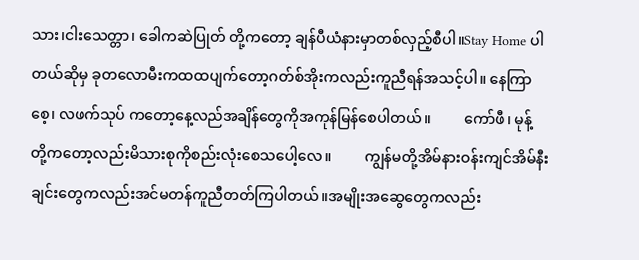သား၊ငါးသေတ္တာ၊ ခေါကဆဲပြုတ် တို့ကတော့ ချန်ပီယံနားမှာတစ်လှည့်စီပါ။Stay Home ပါတယ်ဆိုမှ ခုတလောမီးကထထပျက်တော့ဂတ်စ်အိုးကလည်းကူညီရန်အသင့်ပါ။ နေကြာစေ့၊ လဖက်သုပ် ကတော့နေ့လည်အချိန်တွေကိုအကုန်မြန်စေပါတယ်။         ကော်ဖီ၊ မုန့် တို့ကတော့လည်းမိသားစုကိုစည်းလုံးစေသပေါ့လေ။         ကျွန်မတို့အိမ်နားဝန်းကျင်အိမ်နီးချင်းတွေကလည်းအင်မတန်ကူညီတတ်ကြပါတယ်။အမျိုးအဆွေတွေကလည်း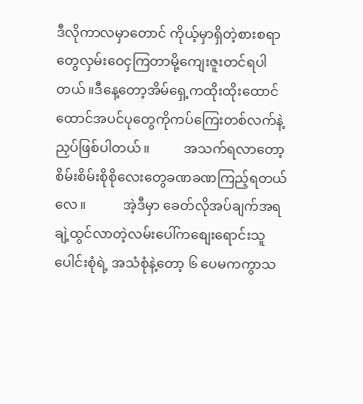ဒီလိုကာလမှာတောင် ကိုယ့်မှာရှိတဲ့စားစရာတွေလှမ်းဝေငှကြတာမို့ကျေးဇူးတင်ရပါတယ်။ဒီနေ့တော့အိမ်ရှေ့ကထိုးထိုးထောင်ထောင်အပင်ပုတွေကိုကပ်ကြေးတစ်လက်နဲ့ညှပ်ဖြစ်ပါတယ်။          အသက်ရလာတော့စိမ်းစိမ်းစိုစိုလေးတွေခဏခဏကြည့်ရတယ်လေ။           အဲ့ဒီမှာ ခေတ်လိုအပ်ချက်အရ ချဲ့ထွင်လာတဲ့လမ်းပေါ်ကစျေးရောင်းသူပေါင်းစုံရဲ့ အသံစုံနဲ့တော့ ၆ ပေမကကွာသ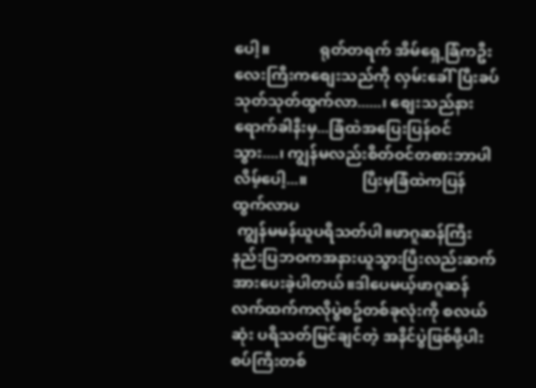ပေါ့။             ရုတ်တရက် အိမ်ရှေ့ခြံကဦးလေးကြီးကစျေးသည်ကို လှမ်းခေါ်ပြီးခပ်သုတ်သုတ်ထွက်လာ......၊ စျေးသည်နားရောက်ခါနီးမှ...ခြံထဲအပြေးပြန်ဝင်သွား....၊ ကျွန်မလည်းစိတ်ဝင်တစားဘာပါလိမ့်ပေါ့...။              ပြီးမှခြံထဲကပြန်ထွက်လာပ
 ကျွန်မမန်ယူပရိသတ်ပါ။ဖာဂူဆန်ကြီးနည်းပြဘဝကအနားယူသွားပြီးလည်းဆက်အားပေးခဲ့ပါတယ်။ဒါပေမယ့်ဖာဂူဆန်လက်ထက်ကလိုပွဲစဥ်တစ်ခုလုံးကို စလယ်ဆုံး ပရိသတ်မြင်ချင်တဲ့ အနိင်ပွဲဖြစ်ဖို့ပါးစပ်ကြီးတစ်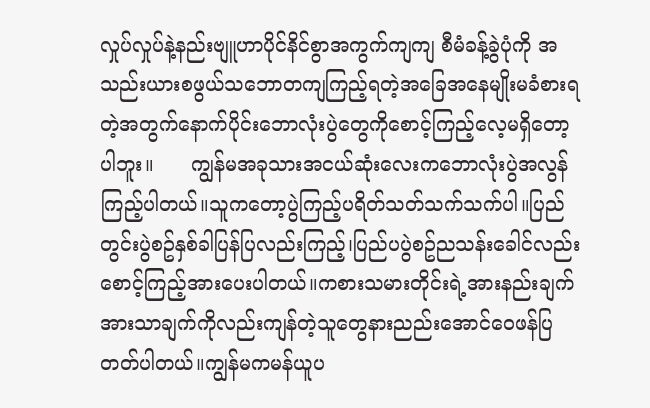လှုပ်လှုပ်နဲ့နည်းဗျူဟာပိုင်နိင်စွာအကွက်ကျကျ စီမံခန့်ခွဲပုံကို အသည်းယားစဖွယ်သဘောတကျကြည့်ရတဲ့အခြေအနေမျိုးမခံစားရတဲ့အတွက်နောက်ပိုင်းဘောလုံးပွဲတွေကိုစောင့်ကြည့်လေ့မရှိတော့ပါဘူး။      ကျွန်မအခုသားအငယ်ဆုံးလေးကဘောလုံးပွဲအလွန်ကြည့်ပါတယ်။သူကတော့ပွဲကြည့်ပရိတ်သတ်သက်သက်ပါ။ပြည်တွင်းပွဲစဥ်နှစ်ခါပြန်ပြလည်းကြည့်၊ပြည်ပပွဲစဥ်ညသန်းခေါင်လည်းစောင့်ကြည့်အားပေးပါတယ်။ကစားသမားတိုင်းရဲ့အားနည်းချက်အားသာချက်ကိုလည်းကျန်တဲ့သူတွေနားညည်းအောင်ဝေဖန်ပြတတ်ပါတယ်။ကျွန်မကမန်ယူပ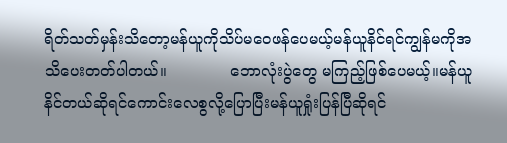ရိတ်သတ်မှန်းသိတော့မန်ယူကိုသိပ်မဝေဖန်ပေမယ့်မန်ယူနိင်ရင်ကျွန်မကိုအသိပေးတတ်ပါတယ်။             ဘောလုံးပွဲတွေ မကြည့်ဖြစ်ပေမယ့်။မန်ယူနိင်တယ်ဆိုရင်ကောင်းလေစွလို့ပြောပြီးမန်ယူရှုံးပြန်ပြီဆိုရင်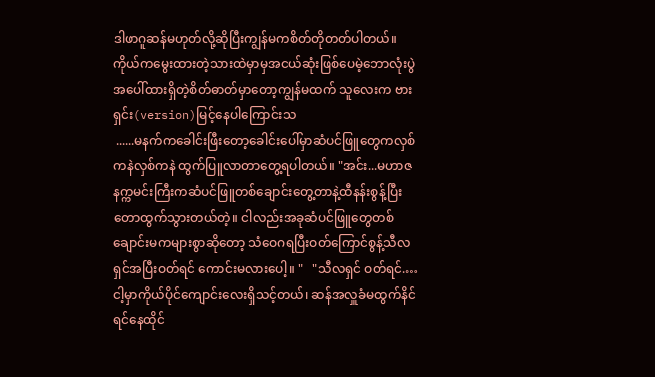ဒါဖာဂူဆန်မဟုတ်လို့ဆိုပြီးကျွန်မကစိတ်တိုတတ်ပါတယ်။            ကိုယ်ကမွေးထားတဲ့သားထဲမှာမှအငယ်ဆုံးဖြစ်ပေမဲ့ဘောလုံးပွဲအပေါ်ထားရှိတဲ့စိတ်ဓာတ်မှာတော့ကျွန်မထက် သူလေးက ဗားရှင်း(version)မြင့်နေပါကြောင်းသ
 ......မနက်ကခေါင်းဖြီးတော့ခေါင်းပေါ်မှာဆံပင်ဖြူတွေကလှစ်ကနဲလှစ်ကနဲ ထွက်ပြူလာတာတွေ့ရပါတယ်။ "အင်း...မဟာဇနက္ကမင်းကြီးကဆံပင်ဖြူတစ်ချောင်းတွေ့တာနဲ့ထီနန်းစွန့်ပြီးတောထွက်သွားတယ်တဲ့။ ငါလည်းအခုဆံပင်ဖြူတွေတစ်ချောင်းမကများစွာဆိုတော့ သံဝေဂရပြီးဝတ်ကြောင်စွန့်သီလရှင်အပြီးဝတ်ရင် ကောင်းမလားပေါ့။ "   "သီလရှင် ဝတ်ရင်.…ငါ့မှာကိုယ်ပိုင်ကျောင်းလေးရှိသင့်တယ်၊ ဆန်အလှူခံမထွက်နိင်ရင်နေထိုင်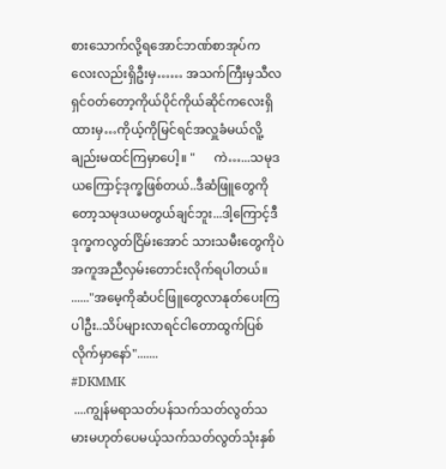စားသောက်လို့ရအောင်ဘဏ်စာအုပ်ကလေးလည်းရှိဦးမှ…… အသက်ကြီးမှသီလရှင်ဝတ်တော့ကိုယ်ပိုင်ကိုယ်ဆိုင်ကလေးရှိထားမှ…ကိုယ့်ကိုမြင်ရင်အလှူခံမယ်လိူ့ချည်းမထင်ကြမှာပေါ့။ "      ကဲ…...သမုဒယကြောင့်ဒုက္ခဖြစ်တယ်..ဒီဆံဖြူတွေကိုတော့သမုဒယမတွယ်ချင်ဘူး...ဒါ့ကြောင့်ဒီဒုက္ခကလွတ်ငြိမ်းအောင် သားသမီးတွေကိုပဲအကူအညီလှမ်းတောင်းလိုက်ရပါတယ်။ ......"အမေ့ကိုဆံပင်ဖြူတွေလာနုတ်ပေးကြပါဦး..သိပ်များလာရင်ငါတောထွက်ပြစ်လိုက်မှာနော်".......                                                          #DKMMK
 ....ကျွန်မရာသတ်ပန်သက်သတ်လွတ်သမားမဟုတ်ပေမယ့်သက်သတ်လွတ်သုံးနှစ်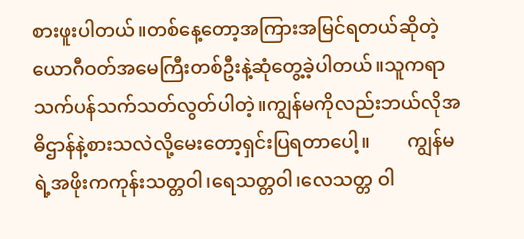စားဖူးပါတယ်။တစ်နေ့တော့အကြားအမြင်ရတယ်ဆိုတဲ့ယောဂီဝတ်အမေကြီးတစ်ဦးနဲ့ဆုံတွေ့ခဲ့ပါတယ်။သူကရာသက်ပန်သက်သတ်လွတ်ပါတဲ့။ကျွန်မကိုလည်းဘယ်လိုအဓိဌာန်နဲ့စားသလဲလို့မေးတော့ရှင်းပြရတာပေါ့။        ကျွန်မရဲ့အဖိုးကကုန်းသတ္တဝါ၊ရေသတ္တဝါ၊လေသတ္တ ဝါ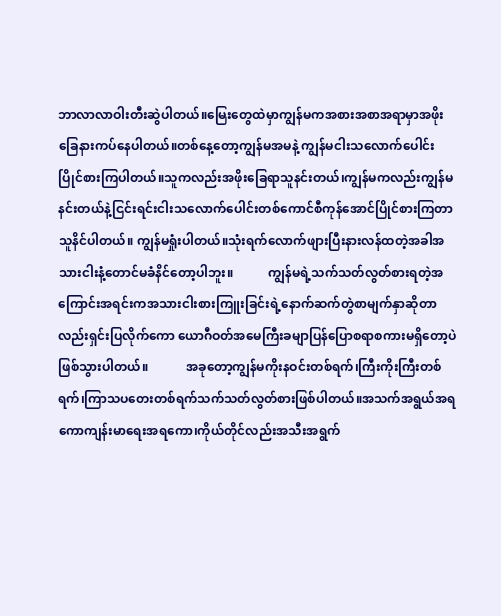ဘာလာလာဝါးတီးဆွဲပါတယ်။မြေးတွေထဲမှာကျွန်မကအစားအစာအရာမှာအဖိုးခြေနားကပ်နေပါတယ်။တစ်နေ့တော့ကျွန်မအမနဲ့ ကျွန်မငါးသလောက်ပေါင်းပြိုင်စားကြပါတယ်။သူကလည်းအဖိုးခြေရာသူနင်းတယ်၊ကျွန်မကလည်းကျွန်မနင်းတယ်နဲ့ငြင်းရင်းငါးသလောက်ပေါင်းတစ်ကောင်စီကုန်အောင်ပြိုင်စားကြတာသူနိင်ပါတယ်။ ကျွန်မရှုံးပါတယ်။သုံးရက်လောက်ဖျားပြီးနားလန်ထတဲ့အခါအသားငါးနံ့တောင်မခံနိင်တော့ပါဘူး။           ကျွန်မရဲ့သက်သတ်လွတ်စားရတဲ့အကြောင်းအရင်းကအသားငါးစားကြူးခြင်းရဲ့နောက်ဆက်တွဲစာမျက်နှာဆိုတာလည်းရှင်းပြလိုက်ကော ယောဂီဝတ်အမေကြီးခမျာပြန်ပြောစရာစကားမရှိတော့ပဲဖြစ်သွားပါတယ်။            အခုတော့ကျွန်မကိုးနဝင်းတစ်ရက်၊ကြီးကိုးကြီးတစ်ရက်၊ကြာသပတေးတစ်ရက်သက်သတ်လွတ်စားဖြစ်ပါတယ်။အသက်အရွယ်အရကောကျန်းမာရေးအရကော၊ကိုယ်တိုင်လည်းအသီးအရွက်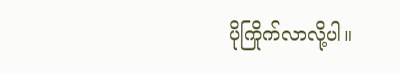ပိုကြိုက်လာလို့ပါ။